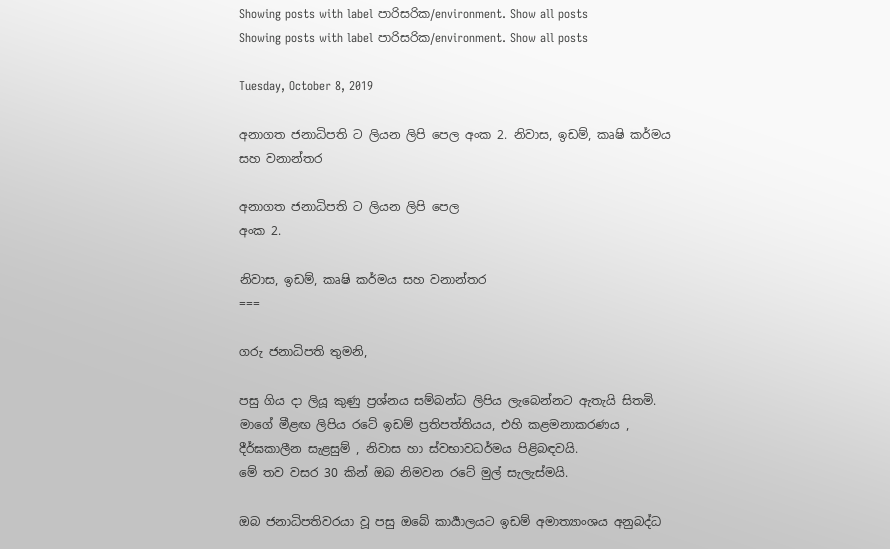Showing posts with label පාරිසරික/environment. Show all posts
Showing posts with label පාරිසරික/environment. Show all posts

Tuesday, October 8, 2019

අනාගත ජනාධිපති ට ලියන ලිපි පෙල අංක 2. නිවාස, ඉඩම්, කෘෂි කර්මය සහ වනාන්තර

අනාගත ජනාධිපති ට ලියන ලිපි පෙල
අංක 2.

නිවාස, ඉඩම්, කෘෂි කර්මය සහ වනාන්තර
===

ගරු ජනාධිපති තුමනි,

පසු ගිය දා ලියූ කුණු ප්‍රශ්නය සම්බන්ධ ලිපිය ලැබෙන්නට ඇතැයි සිතමි. මාගේ මීළඟ ලිපිය රටේ ඉඩම් ප්‍රතිපත්තියය, එහි කළමනාකරණය , දීර්ඝකාලීන සැළසුම් , නිවාස හා ස්වභාවධර්මය පිළිබඳවයි.
මේ තව වසර 30 කින් ඔබ නිමවන රටේ මුල් සැලැස්මයි.

ඔබ ජනාධිපතිවරයා වූ පසු ඔබේ කාර්‍යාලයට ඉඩම් අමාත්‍යාංශය අනුබද්ධ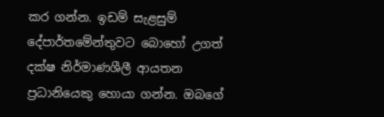කර ගන්න. ඉඩම් සැළසුම් දේපාර්තමේන්තුවට බොහෝ උගත් දක්ෂ නිර්මාණශීලී ආයතන ප්‍රධානියෙකු හොයා ගන්න. ඔබගේ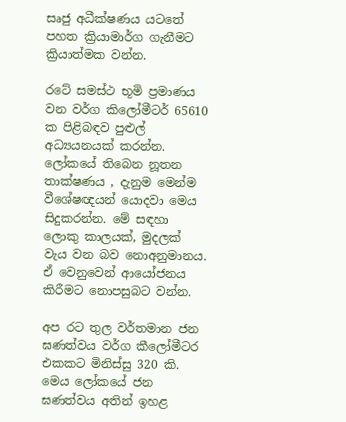සෘජු අධීක්ෂණය යටතේ පහත ක්‍රියාමාර්ග ගැනීමට ක්‍රියාත්මක වන්න.

රටේ සමස්ථ භූමි ප්‍රමාණය වන වර්ග කිලෝමීටර් 65610 ක පිළිබඳව පුළුල් අධ්‍යයනයක් කරන්න. ලෝකයේ තිබෙන නූතන තාක්ෂණය , දැනුම මෙන්ම වීශේෂඥයන් යොදවා මෙය සිදුකරන්න. මේ සඳහා ලොකු කාලයක්, මුදලක් වැය වන බව නොඅනුමානය. ඒ වෙනුවෙන් ආයෝජනය කිරීමට නොපසුබට වන්න.

අප රට තුල වර්තමාන ජන ඝණත්වය වර්ග කීලෝමීටර එකකට මිනිස්සු 320 කි. මෙය ලෝකයේ ජන ඝණත්වය අතින් ඉහළ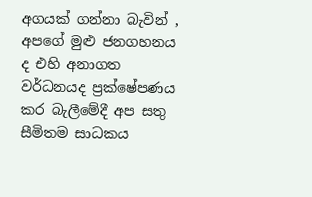අගයක් ගන්නා බැවින් , අපගේ මුළු ජනගහනය ද එහි අනාගත වර්ධනයද ප්‍රක්ෂේපණය කර බැලීමේදී අප සතු සීමිතම සාධකය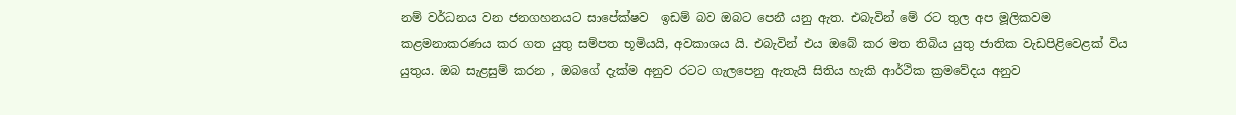නම් වර්ධනය වන ජනගහනයට සාපේක්ෂව  ඉඩම් බව ඔබට පෙනී යනු ඇත. එබැවින් මේ රට තුල අප මූලිකවම කළමනාකරණය කර ගත යුතු සම්පත භූමියයි, අවකාශය යි. එබැවින් එය ඔබේ කර මත තිබිය යුතු ජාතික වැඩපිළිවෙළක් විය යුතුය. ඔබ සැළසුම් කරන , ඔබගේ දැක්ම අනුව රටට ගැලපෙනු ඇතැයි සිතිය හැකි ආර්ථික ක්‍රමවේදය අනුව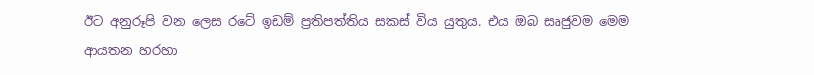ඊට අනුරූපි වන ලෙස රටේ ඉඩම් ප්‍රතිපත්තිය සකස් විය යුතුය. එය ඔබ සෘජුවම මෙම ආයතන හරහා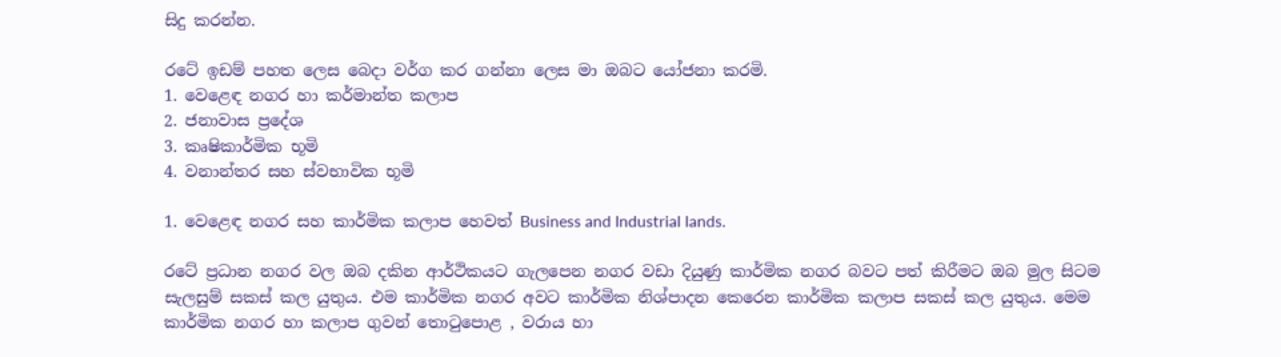සිදු කරන්න.

රටේ ඉඩම් පහත ලෙස බෙදා වර්ග කර ගන්නා ලෙස මා ඔබට යෝජනා කරමි.
1. වෙළෙඳ නගර හා කර්මාන්ත කලාප
2. ජනාවාස ප්‍රදේශ
3. කෘෂිකාර්මික භූමි
4. වනාන්තර සහ ස්වභාවික භූමි

1. වෙළෙඳ නගර සහ කාර්මික කලාප හෙවත් Business and Industrial lands.

රටේ ප්‍රධාන නගර වල ඔබ දකින ආර්ථිකයට ගැලපෙන නගර වඩා දියුණු කාර්මික නගර බවට පත් කිරීමට ඔබ මුල සිටම සැලසුම් සකස් කල යුතුය. එම කාර්මික නගර අවට කාර්මික නිශ්පාදන කෙරෙන කාර්මික කලාප සකස් කල යුතුය. මෙම කාර්මික නගර හා කලාප ගුවන් තොටුපොළ , වරාය හා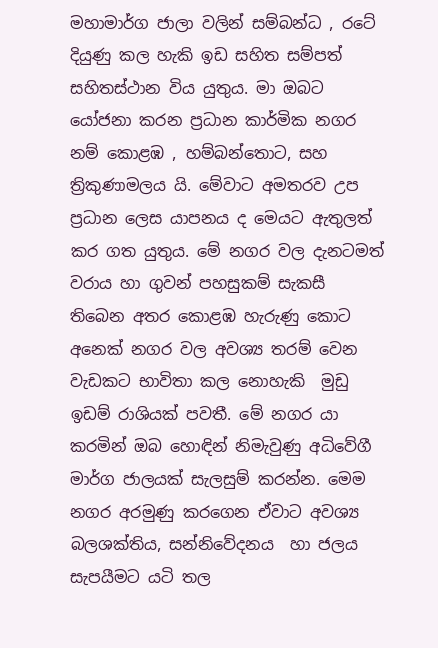මහාමාර්ග ජාලා වලින් සම්බන්ධ , රටේ දියුණු කල හැකි ඉඩ සහිත සම්පත් සහිතස්ථාන විය යුතුය. මා ඔබට යෝජනා කරන ප්‍රධාන කාර්මික නගර නම් කොළඹ , හම්බන්තොට, සහ ත්‍රිකුණාමලය යි. මේවාට අමතරව උප ප්‍රධාන ලෙස යාපනය ද මෙයට ඇතුලත් කර ගත යුතුය. මේ නගර වල දැනටමත් වරාය හා ගුවන් පහසුකම් සැකසී තිබෙන අතර කොළඹ හැරුණු කොට අනෙක් නගර වල අවශ්‍ය තරම් වෙන වැඩකට භාවිතා කල නොහැකි  මුඩු  ඉඩම් රාශියක් පවතී. මේ නගර යා කරමින් ඔබ හොඳින් නිමැවුණු අධිවේගී මාර්ග ජාලයක් සැලසුම් කරන්න. මෙම නගර අරමුණු කරගෙන ඒවාට අවශ්‍ය බලශක්තිය, සන්නිවේදනය  හා ජලය සැපයීමට යටි තල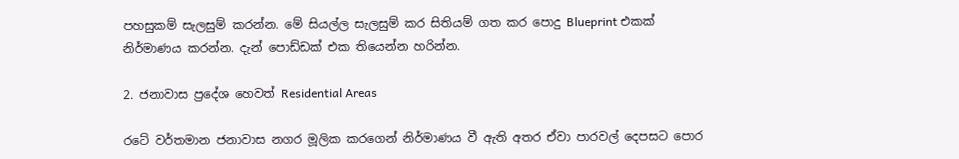පහසුකම් සැලසුම් කරන්න. මේ සියල්ල සැලසුම් කර සිතියම් ගත කර පොදු Blueprint එකක් නිර්මාණය කරන්න. දැන් පොඩ්ඩක් එක තියෙන්න හරින්න.

2. ජනාවාස ප්‍රදේශ හෙවත් Residential Areas

රටේ වර්තමාන ජනාවාස නගර මූලික කරගෙන් නිර්මාණය වී ඇති අතර ඒවා පාරවල් දෙපසට පොර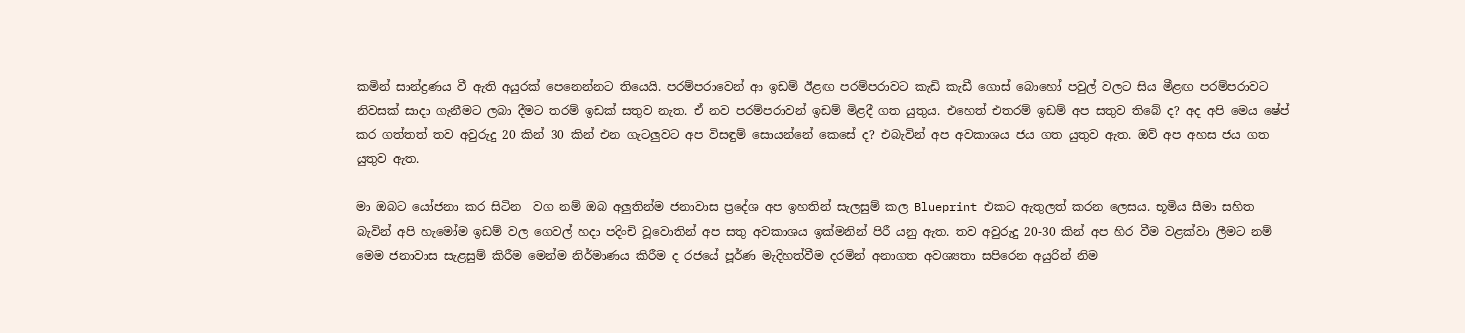කමින් සාන්ද්‍රණය වී ඇති අයුරක් පෙනෙන්නට තියෙයි. පරම්පරාවෙන් ආ ඉඩම් ඊළඟ පරම්පරාවට කැඩි කැඩී ගොස් බොහෝ පවුල් වලට සිය මීළඟ පරම්පරාවට නිවසක් සාදා ගැනීමට ලබා දීමට තරම් ඉඩක් සතුව නැත. ඒ නව පරම්පරාවන් ඉඩම් මිළදී ගත යුතුය. එහෙත් එතරම් ඉඩම් අප සතුව තිබේ ද? අද අපි මෙය ෂේප් කර ගත්තත් තව අවුරුදු 20 කින් 30 කින් එන ගැටලුවට අප විසඳුම් සොයන්නේ කෙසේ ද? එබැවින් අප අවකාශය ජය ගත යුතුව ඇත. ඔව් අප අහස ජය ගත යුතුව ඇත.

මා ඔබට යෝජනා කර සිටින  වග නම් ඔබ අලුතින්ම ජනාවාස ප්‍රදේශ අප ඉහතින් සැලසුම් කල Blueprint එකට ඇතුලත් කරන ලෙසය. භූමිය සීමා සහිත බැවින් අපි හැමෝම ඉඩම් වල ගෙවල් හදා පදිංචි වූවොතින් අප සතු අවකාශය ඉක්මනින් පිරී යනු ඇත. තව අවුරුදු 20-30 කින් අප හිර වීම වළක්වා ලීමට නම් මෙම ජනාවාස සැළසුම් කිරීම මෙන්ම නිර්මාණය කිරීම ද රජයේ පූර්ණ මැදිහත්වීම දරමින් අනාගත අවශ්‍යතා සපිරෙන අයුරින් නිම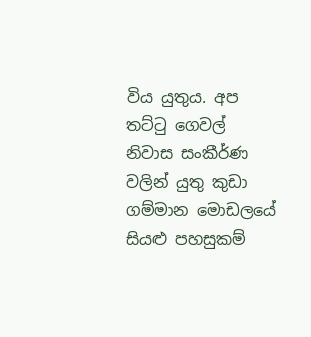විය යුතුය. අප තට්ටු ගෙවල් නිවාස සංකීර්ණ වලින් යුතු කුඩා ගම්මාන මොඩලයේ සියළු පහසුකම්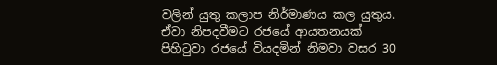වලින් යුතු කලාප නිර්මාණය කල යුතුය. ඒවා නිපදවීමට රජයේ ආයතනයක් පිහිටුවා රජයේ වියදමින් නිමවා වසර 30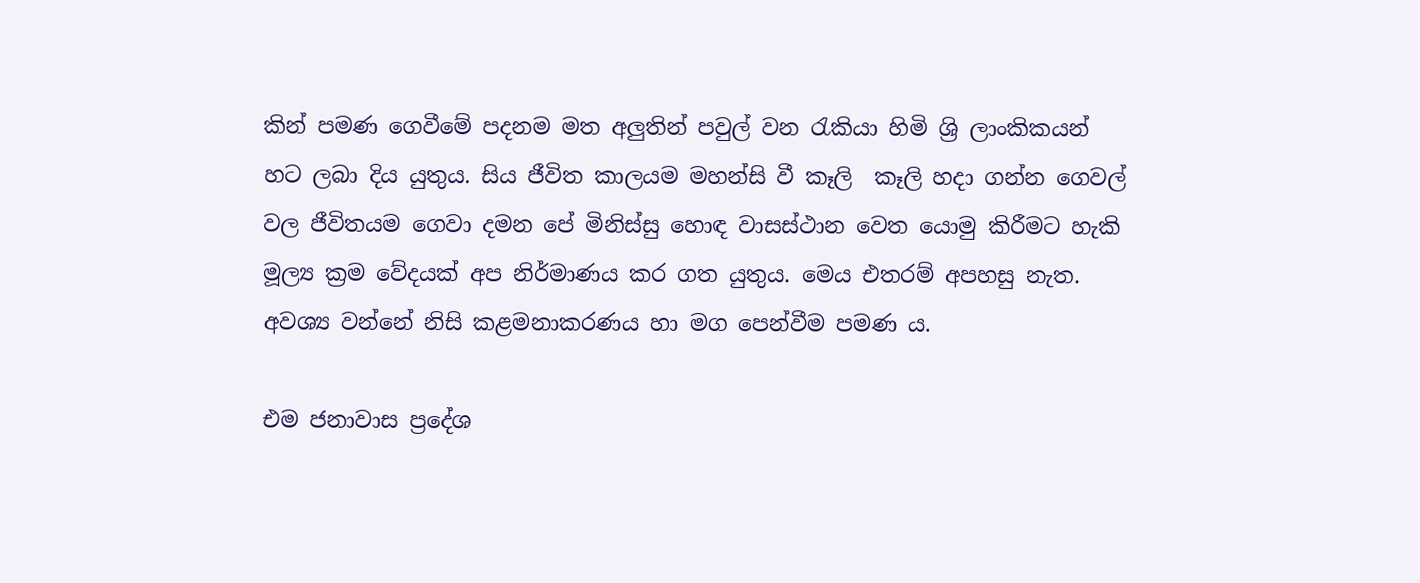කින් පමණ ගෙවීමේ පදනම මත අලුතින් පවුල් වන රැකියා හිමි ශ්‍රි ලාංකිකයන් හට ලබා දිය යුතුය. සිය ජීවිත කාලයම මහන්සි වී කෑලි  කෑලි හදා ගන්න ගෙවල් වල ජීවිතයම ගෙවා දමන පේ මිනිස්සු හොඳ වාසස්ථාන වෙත යොමු කිරීමට හැකි මූල්‍ය ක්‍රම වේදයක් අප නිර්මාණය කර ගත යුතුය. මෙය එතරම් අපහසු නැත. අවශ්‍ය වන්නේ නිසි කළමනාකරණය හා මග පෙන්වීම පමණ ය.

එම ජනාවාස ප්‍රදේශ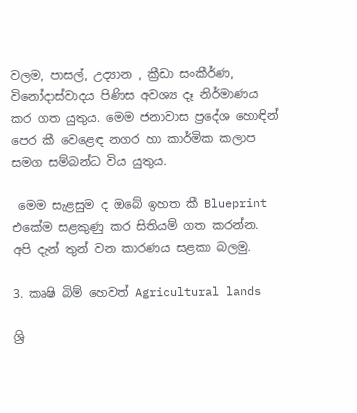වලම, පාසල්, උද්‍යාන , ක්‍රීඩා සංකීර්ණ, විනෝදාස්වාදය පිණිස අවශ්‍ය දෑ නිර්මාණය කර ගත යුතුය. මෙම ජනාවාස ප්‍රදේශ හොඳින් පෙර කී වෙළෙඳ නගර හා කාර්මික කලාප සමග සම්බන්ධ විය යුතුය.

 මෙම සැළසුම ද ඔබේ ඉහත කී Blueprint එකේම සළකුණු කර සිතියම් ගත කරන්න. අපි දැන් තුන් වන කාරණය සළකා බලමු.

3. කෘෂි බිම් හෙවත් Agricultural lands

ශ්‍රි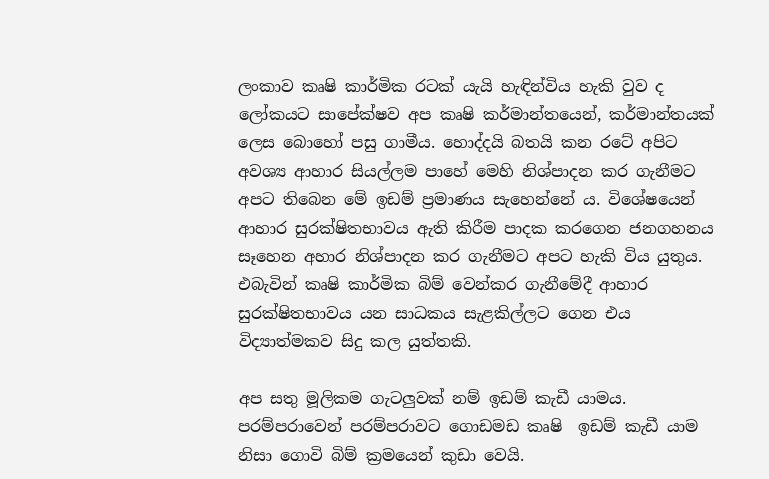ලංකාව කෘෂි කාර්මික රටක් යැයි හැඳින්විය හැකි වුව ද ලෝකයට සාපේක්ෂව අප කෘෂි කර්මාන්තයෙන්, කර්මාන්තයක් ලෙස බොහෝ පසු ගාමීය. හොද්දයි බතයි කන රටේ අපිට අවශ්‍ය ආහාර සියල්ලම පාහේ මෙහි නිශ්පාදන කර ගැනීමට අපට තිබෙන මේ ඉඩම් ප්‍රමාණය සැහෙන්නේ ය. විශේෂයෙන් ආහාර සුරක්ෂිතභාවය ඇති කිරීම පාදක කරගෙන ජනගහනය සෑහෙන අහාර නිශ්පාදන කර ගැනීමට අපට හැකි විය යුතුය. එබැවින් කෘෂි කාර්මික බිම් වෙන්කර ගැනීමේදී ආහාර සුරක්ෂිතභාවය යන සාධකය සැළකිල්ලට ගෙන එය විද්‍යාත්මකව සිදු කල යුත්තකි.

අප සතු මූලිකම ගැටලුවක් නම් ඉඩම් කැඩී යාමය. පරම්පරාවෙන් පරම්පරාවට ගොඩමඩ කෘෂි  ඉඩම් කැඩී යාම නිසා ගොවි බිම් ක්‍රමයෙන් කුඩා වෙයි.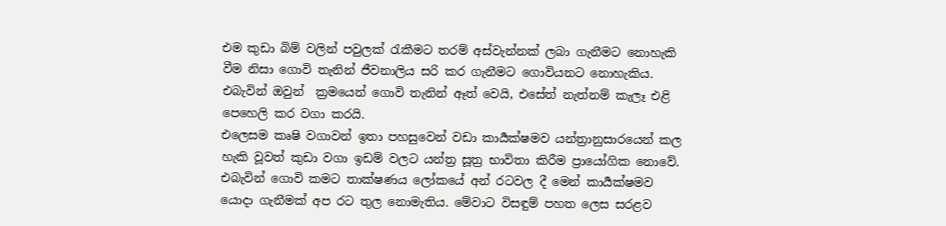එම කුඩා බිම් වලින් පවුලක් රැකීමට තරම් අස්වැන්නක් ලබා ගැනීමට නොහැකි වීම නිසා ගොවි තැනින් ජීවනාලිය සරි කර ගැනීමට ගොවියනට නොහැකිය. එබැවින් ඔවුන්  ක්‍රමයෙන් ගොවි තැනින් ඈත් වෙයි, එසේත් නැත්නම් කැලෑ එළි පෙහෙලි කර වගා කරයි.
එලෙසම කෘෂි වගාවන් ඉතා පහසුවෙන් වඩා කාර්‍යක්ෂමව යන්ත්‍රානුසාරයෙන් කල හැකි වූවත් කුඩා වගා ඉඩම් වලට යන්ත්‍ර සූත්‍ර භාවිතා කිරීම ප්‍රායෝගික නොවේ. එබැවින් ගොවි කමට තාක්ෂණය ලෝකයේ අන් රටවල දී මෙන් කාර්‍යක්ෂමව යොදා ගැනීමක් අප රට තුල නොමැතිය. මේවාට විසඳුම් පහත ලෙස සරළව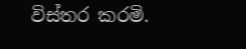විස්තර කරමි.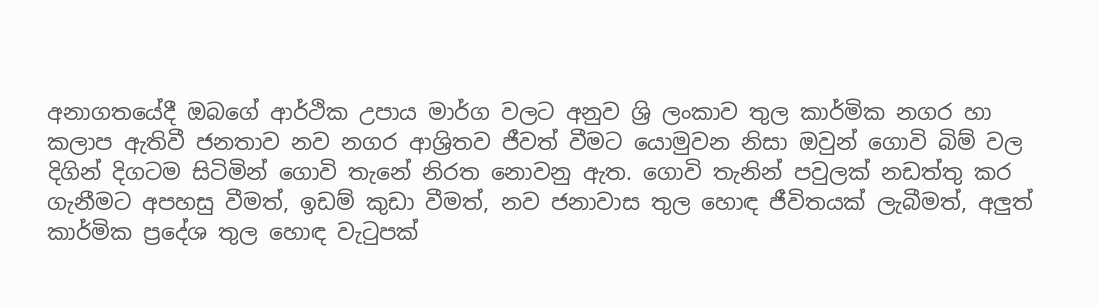අනාගතයේදී ඔබගේ ආර්ථික උපාය මාර්ග වලට අනුව ශ්‍රි ලංකාව තුල කාර්මික නගර හා කලාප ඇතිවී ජනතාව නව නගර ආශ්‍රිතව ජීවත් වීමට යොමුවන නිසා ඔවුන් ගොවි බිම් වල දිගින් දිගටම සිටිමින් ගොවි තැනේ නිරත නොවනු ඇත. ගොවි තැනින් පවුලක් නඩත්තු කර ගැනීමට අපහසු වීමත්, ඉඩම් කුඩා වීමත්, නව ජනාවාස තුල හොඳ ජීවිතයක් ලැබීමත්, අලුත් කාර්මික ප්‍රදේශ තුල හොඳ වැටුපක්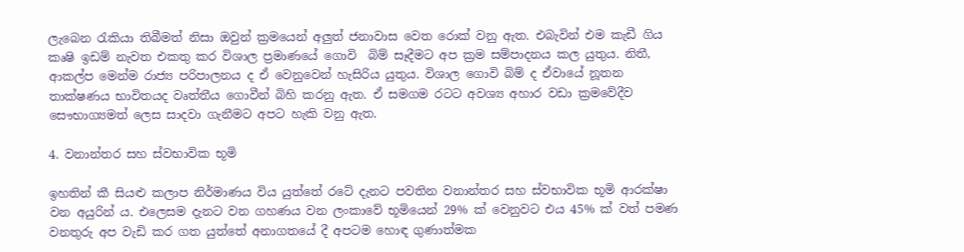ලැබෙන රැකියා තිබීමත් නිසා ඔවුන් ක්‍රමයෙන් අලුත් ජනාවාස වෙත රොක් වනු ඇත. එබැවින් එම කැඩී ගිය කෘෂි ඉඩම් නැවත එකතු කර විශාල ප්‍රමාණයේ ගොවි  බිම් සෑදීමට අප ක්‍රම සම්පාදනය කල යුතුය. නිතී, ආකල්ප මෙන්ම රාජ්‍ය පරිපාලනය ද ඒ වෙනුවෙන් හැසිරිය යුතුය. විශාල ගොවි බිම් ද ඒවායේ නූතන තාක්ෂණය භාවිතයද වෘත්තීය ගොවීන් බිහි කරනු ඇත. ඒ සමගම රටට අවශ්‍ය අහාර වඩා ක්‍රමවේදීව සෞභාග්‍යමත් ලෙස සාදවා ගැනීමට අපට හැකි වනු ඇත.

4. වනාන්තර සහ ස්වභාවික භූමි

ඉහතින් කී සියළු කලාප නිර්මාණය විය යුත්තේ රටේ දැනට පවතින වනාන්තර සහ ස්වභාවික භූමි ආරක්ෂා වන අයුරින් ය. එලෙසම දැනට වන ගහණය වන ලංකාවේ භූමියෙන් 29% ක් වෙනුවට එය 45% ක් වත් පමණ වනතුරු අප වැඩි කර ගත යුත්තේ අනාගතයේ දී අපටම හොඳ ගුණාත්මක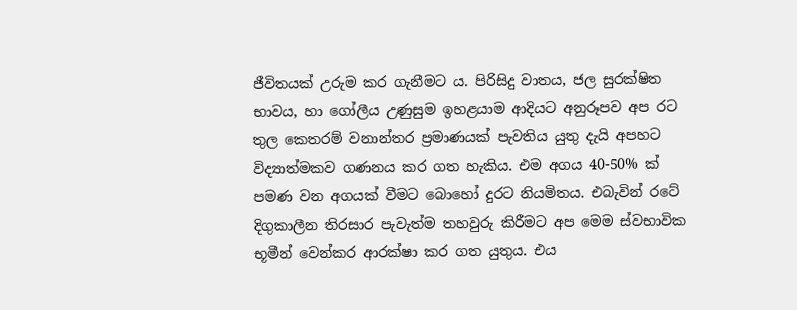ජීවිතයක් උරුම කර ගැනීමට ය. පිරිසිදු වාතය, ජල සුරක්ෂිත භාවය, හා ගෝලීය උණුසුම ඉහළයාම ආදියට අනුරූපව අප රට තුල කෙතරම් වනාන්තර ප්‍රමාණයක් පැවතිය යුතු දැයි අපහට විද්‍යාත්මකව ගණනය කර ගත හැකිය. එම අගය 40-50% ක් පමණ වන අගයක් වීමට බොහෝ දුරට නියමිතය. එබැවින් රටේ දිගුකාලීන තිරසාර පැවැත්ම තහවුරු කිරීමට අප මෙම ස්වභාවික භූමීන් වෙන්කර ආරක්ෂා කර ගත යුතුය. එය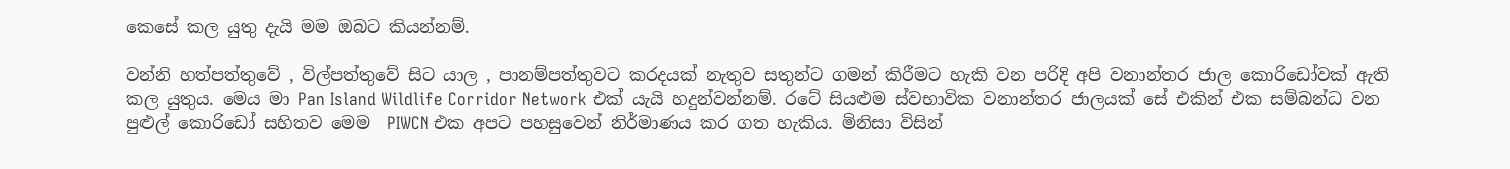කෙසේ කල යුතු දැයි මම ඔබට කියන්නම්.

වන්නි හත්පත්තුවේ , විල්පත්තුවේ සිට යාල , පානම්පත්තුවට කරදයක් නැතුව සතුන්ට ගමන් කිරීමට හැකි වන පරිදි අපි වනාන්තර ජාල කොරිඩෝවක් ඇති කල යුතුය. මෙය මා Pan Island Wildlife Corridor Network එක් යැයි හදුන්වන්නම්. රටේ සියළුම ස්වභාවික වනාන්තර ජාලයක් සේ එකින් එක සම්බන්ධ වන පුළුල් කොරිඩෝ සහිතව මෙම  PIWCN එක අපට පහසුවෙන් නිර්මාණය කර ගත හැකිය. මිනිසා විසින්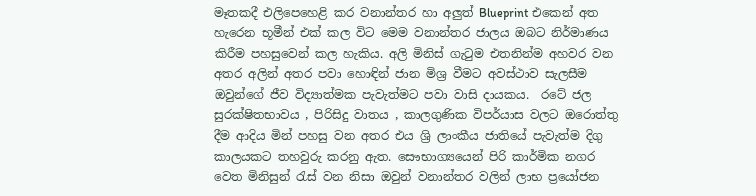මෑතකදී එලිපෙහෙළි කර වනාන්තර හා අලුත් Blueprint එකෙන් අත හැරෙන භූමීන් එක් කල විට මෙම වනාන්තර ජාලය ඔබට නිර්මාණය කිරීම පහසුවෙන් කල හැකිය. අලි මිනිස් ගැටුම එතනින්ම අහවර වන අතර අලින් අතර පවා හොඳින් ජාන මිශ්‍ර වීමට අවස්ථාව සැලසීම ඔවුන්ගේ ජීව විද්‍යාත්මක පැවැත්මට පවා වාසි දායකය.  රටේ ජල සුරක්ෂිතභාවය , පිරිසිදු වාතය , කාලගුණික විපර්යාස වලට ඔරොත්තු දීම ආදිය මින් පහසු වන අතර එය ශ්‍රි ලාංකීය ජාතියේ පැවැත්ම දිගු කාලයකට තහවුරු කරනු ඇත. සෞභාග්‍යයෙන් පිරි කාර්මික නගර වෙත මිනිසුන් රැස් වන නිසා ඔවුන් වනාන්තර වලින් ලාභ ප්‍රයෝජන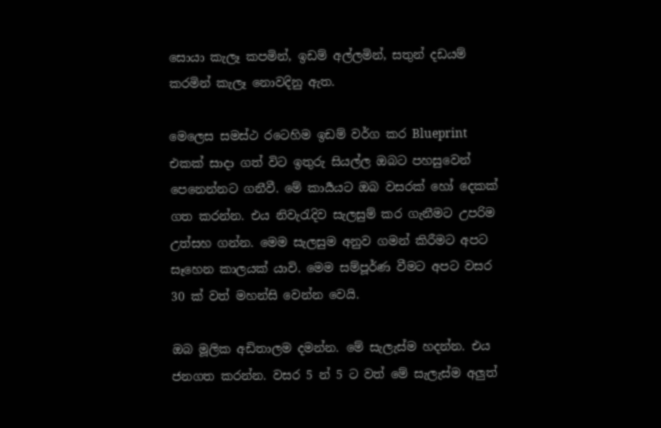සොයා කැලෑ කපමින්, ඉඩම් අල්ලමින්, සතුන් දඩයම් කරමින් කැලෑ නොවදිනු ඇත.

මෙලෙස සමස්ථ රටෙහිම ඉඩම් වර්ග කර Blueprint එකක් සාදා ගත් විට ඉතුරු සියල්ල ඔබට පහසුවෙන් පෙනෙන්නට ගනීවී. මේ කාර්‍යයට ඔබ වසරක් හෝ දෙකක් ගත කරන්න. එය නිවැරැදිව සැලසුම් කර ගැනීමට උපරිම උත්සහ ගන්න. මෙම සැලසුම අනුව ගමන් කිරීමට අපට සෑහෙන කාලයක් යාවි. මෙම සම්පූර්ණ වීමට අපට වසර 30 ක් වත් මහන්සි වෙන්න වෙයි.

ඔබ මූලික අඩිතාලම දමන්න. මේ සැලැස්ම හදන්න. එය ජනගත කරන්න. වසර 5 න් 5 ට වත් මේ සැලැස්ම අලුත්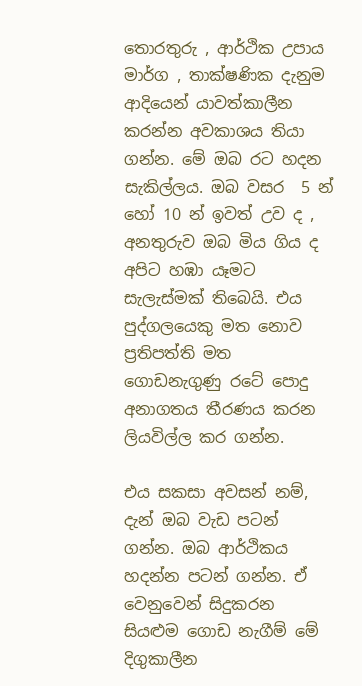තොරතුරු , ආර්ථික උපාය මාර්ග , තාක්ෂණික දැනුම ආදියෙන් යාවත්කාලීන කරන්න අවකාශය තියා ගන්න. මේ ඔබ රට හදන සැකිල්ලය. ඔබ වසර  5 න් හෝ 10 න් ඉවත් උව ද , අනතුරුව ඔබ මිය ගිය ද අපිට හඹා යෑමට සැලැස්මක් තිබෙයි. එය පුද්ගලයෙකු මත නොව ප්‍රතිපත්ති මත ගොඩනැගුණු රටේ පොදු අනාගතය තීරණය කරන ලියවිල්ල කර ගන්න.

එය සකසා අවසන් නම්, දැන් ඔබ වැඩ පටන් ගන්න. ඔබ ආර්ථිකය හදන්න පටන් ගන්න. ඒ වෙනුවෙන් සිදුකරන සියළුම ගොඩ නැගීම් මේ දිගුකාලීන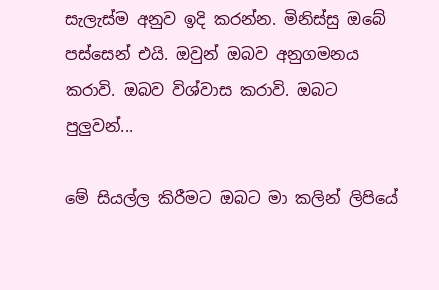සැලැස්ම අනුව ඉදි කරන්න. මිනිස්සු ඔබේ පස්සෙන් එයි. ඔවුන් ඔබව අනුගමනය කරාවි. ඔබව විශ්වාස කරාවි. ඔබට පුලුවන්...

මේ සියල්ල කිරීමට ඔබට මා කලින් ලිපියේ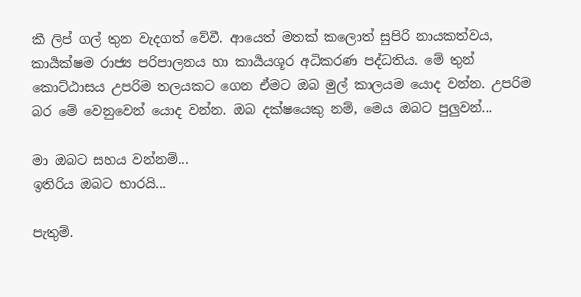කී ලිප් ගල් තුන වැදගත් වේවී. ආයෙත් මතක් කලොත් සුපිරි නායකත්වය, කාර්‍යක්ෂම රාජ්‍ය පරිපාලනය හා කාර්‍යයශූර අධිකරණ පද්ධතිය. මේ තුන් කොට්ඨාසය උපරිම තලයකට ගෙන ඒමට ඔබ මුල් කාලයම යොද වන්න. උපරිම බර මේ වෙනුවෙන් යොද වන්න. ඔබ දක්ෂයෙකු නම්, මෙය ඔබට පුලුවන්...

මා ඔබට සහය වන්නම්...
ඉතිරිය ඔබට භාරයි...

පැතුම්.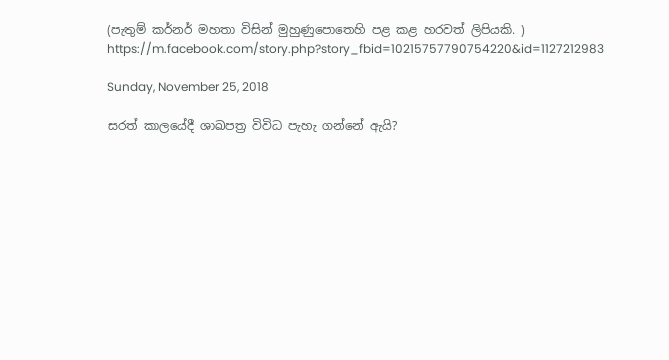(පැතුම් කර්නර් මහතා විසින් මුහුණුපොතෙහි පළ කළ හරවත් ලිපියකි. )
https://m.facebook.com/story.php?story_fbid=10215757790754220&id=1127212983

Sunday, November 25, 2018

සරත් කාලයේදී ශාඛපත්‍ර විවිධ පැහැ ගන්නේ ඇයි?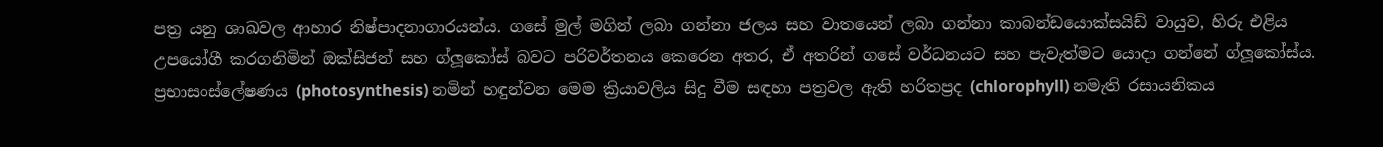පත්‍ර යනු ශාඛවල ආහාර නිෂ්පාදනාගාරයන්ය. ගසේ මුල් මගින් ලබා ගන්නා ජලය සහ වාතයෙන් ලබා ගන්නා කාබන්ඩයොක්සයිඩ් වායුව, හිරු එළිය උපයෝගී කරගනිමින් ඔක්සිජන් සහ ග්ලූකෝස් බවට පරිවර්තනය කෙරෙන අතර, ඒ අතරින් ගසේ වර්ධනයට සහ පැවැත්මට යොදා ගන්නේ ග්ලූකෝස්ය. ප්‍රභාසංස්ලේෂණය (photosynthesis) නමින් හඳුන්වන මෙම ක්‍රියාවලිය සිදු වීම සඳහා පත්‍රවල ඇති හරිතප්‍රද (chlorophyll) නමැති රසායනිකය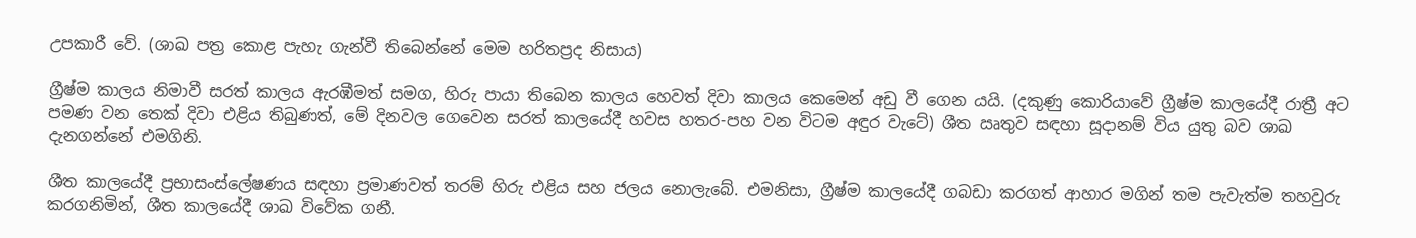උපකාරී වේ. (ශාඛ පත්‍ර කොළ පැහැ ගැන්වී තිබෙන්නේ මෙම හරිතප්‍රද නිසාය)

ග්‍රීෂ්ම කාලය නිමාවී සරත් කාලය ඇරඹීමත් සමග, හිරු පායා තිබෙන කාලය හෙවත් දිවා කාලය කෙමෙන් අඩු වී ගෙන යයි. (දකුණු කොරියාවේ ග්‍රීෂ්ම කාලයේදී රාත්‍රී අට පමණ වන තෙක් දිවා එළිය තිබුණත්, මේ දිනවල ගෙවෙන සරත් කාලයේදී හවස හතර-පහ වන විටම අඳුර වැටේ) ශීත ඍතුව සඳහා සූදානම් විය යුතු බව ශාඛ දැනගන්නේ එමගිනි.

ශීත කාලයේදී ප්‍රභාසංස්ලේෂණය සඳහා ප්‍රමාණවත් තරම් හිරු එළිය සහ ජලය නොලැබේ. එමනිසා, ග්‍රීෂ්ම කාලයේදී ගබඩා කරගත් ආහාර මගින් තම පැවැත්ම තහවුරු කරගනිමින්, ශීත කාලයේදී ශාඛ විවේක ගනී.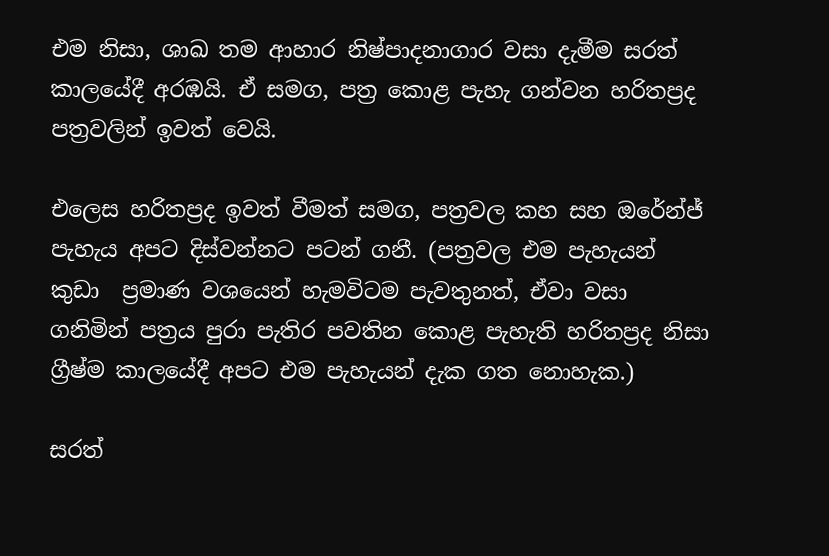එම නිසා, ශාඛ තම ආහාර නිෂ්පාදනාගාර වසා දැමීම සරත් කාලයේදී අරඹයි. ඒ සමග, පත්‍ර කොළ පැහැ ගන්වන හරිතප්‍රද පත්‍රවලින් ඉවත් වෙයි.

එලෙස හරිතප්‍රද ඉවත් වීමත් සමග, පත්‍රවල කහ සහ ඔරේන්ජ් පැහැය අපට දිස්වන්නට පටන් ගනී. (පත්‍රවල එම පැහැයන් කුඩා  ප්‍රමාණ වශයෙන් හැමවිටම පැවතුනත්, ඒවා වසා ගනිමින් පත්‍රය පුරා පැතිර පවතින කොළ පැහැති හරිතප්‍රද නිසා ග්‍රීෂ්ම කාලයේදී අපට එම පැහැයන් දැක ගත නොහැක.)

සරත්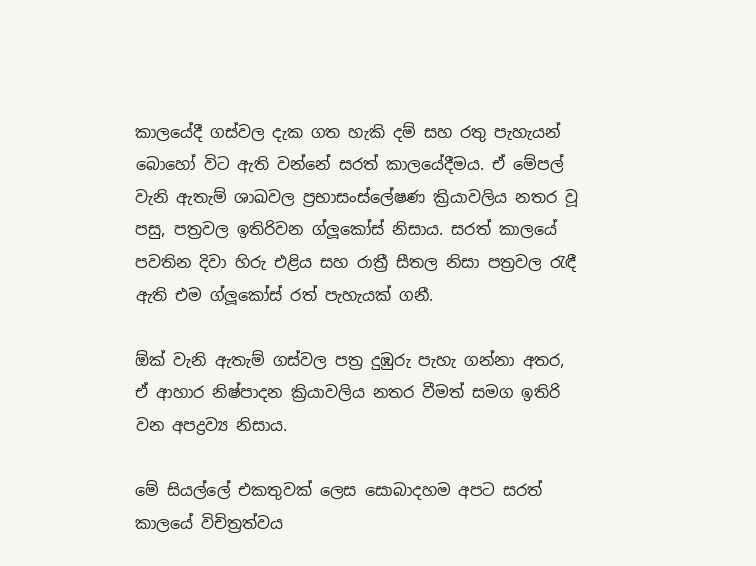කාලයේදී ගස්වල දැක ගත හැකි දම් සහ රතු පැහැයන් බොහෝ විට ඇති වන්නේ සරත් කාලයේදීමය. ඒ මේපල් වැනි ඇතැම් ශාඛවල ප්‍රභාසංස්ලේෂණ ක්‍රියාවලිය නතර වූ පසු, පත්‍රවල ඉතිරිවන ග්ලූකෝස් නිසාය. සරත් කාලයේ පවතින දිවා හිරු එළිය සහ රාත්‍රී සීතල නිසා පත්‍රවල රැඳී ඇති එම ග්ලූකෝස් රත් පැහැයක් ගනී.

ඕක් වැනි ඇතැම් ගස්වල පත්‍ර දුඹුරු පැහැ ගන්නා අතර, ඒ ආහාර නිෂ්පාදන ක්‍රියාවලිය නතර වීමත් සමග ඉතිරි වන අපද්‍රව්‍ය නිසාය.

මේ සියල්ලේ එකතුවක් ලෙස සොබාදහම අපට සරත් කාලයේ විචිත්‍රත්වය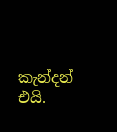කැන්දන් එයි.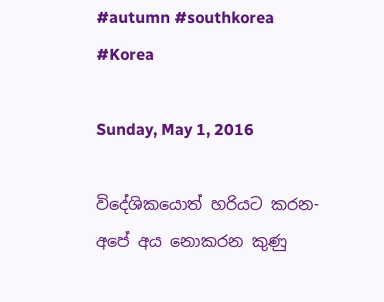#autumn #southkorea #Korea

Sunday, May 1, 2016

විදේශිකයොත් හරියට කරන-අපේ අය නොකරන කුණු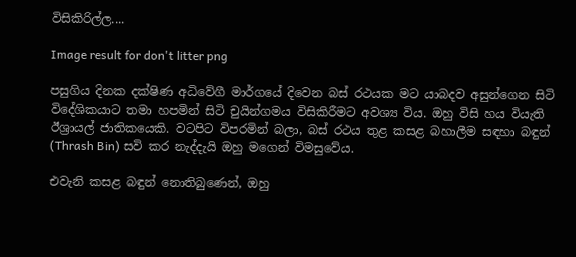විසිකිරිල්ල....

Image result for don't litter png

පසුගිය දිනක දක්ෂිණ අධිවේගී මාර්ගයේ දිවෙන බස් රථයක මට යාබදව අසුන්ගෙන සිටි විදේශිකයාට තමා හපමින් සිටි චුයින්ගමය විසිකිරීමට අවශ්‍ය විය. ඔහු විසි හය වියැති ඊශ්‍රායල් ජාතිකයෙකි. වටපිට විපරමින් බලා, බස් රථය තුළ කසළ බහාලීම සඳහා බඳුන් (Thrash Bin) සවි කර නැද්දැයි ඔහු මගෙන් විමසුවේය.

එවැනි කසළ බඳුන් නොතිබුණෙන්, ඔහු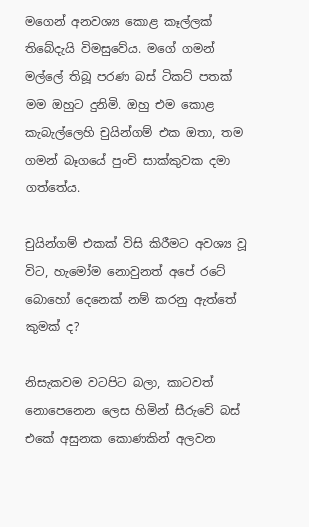මගෙන් අනවශ්‍ය කොළ කෑල්ලක් තිබේදැයි විමසුවේය. මගේ ගමන් මල්ලේ තිබූ පරණ බස් ටිකට් පතක් මම ඔහුට දුනිමි. ඔහු එම කොළ කැබැල්ලෙහි චුයින්ගම් එක ඔතා, තම ගමන් බෑගයේ පුංචි සාක්කුවක දමා ගත්තේය.

චුයින්ගම් එකක් විසි කිරීමට අවශ්‍ය වූ විට, හැමෝම නොවුනත් අපේ රටේ බොහෝ දෙනෙක් නම් කරනු ඇත්තේ කුමක් ද?

නිසැකවම වටපිට බලා, කාටවත් නොපෙනෙන ලෙස හිමින් සීරුවේ බස් එකේ අසුනක කොණකින් අලවන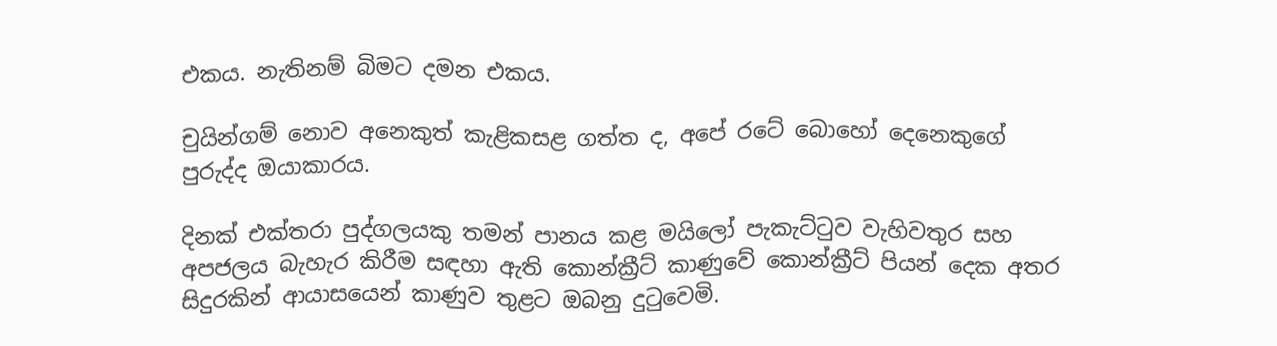එකය. නැතිනම් බිමට දමන එකය.

චුයින්ගම් නොව අනෙකුත් කැළිකසළ ගත්ත ද, අපේ රටේ බොහෝ දෙනෙකුගේ පුරුද්ද ඔයාකාරය.

දිනක් එක්තරා පුද්ගලයකු තමන් පානය කළ මයිලෝ පැකැට්ටුව වැහිවතුර සහ අපජලය බැහැර කිරීම සඳහා ඇති කොන්ක්‍රීට් කාණුවේ කොන්ක්‍රීට් පියන් දෙක අතර සිදුරකින් ආයාසයෙන් කාණුව තුළට ඔබනු දුටුවෙමි.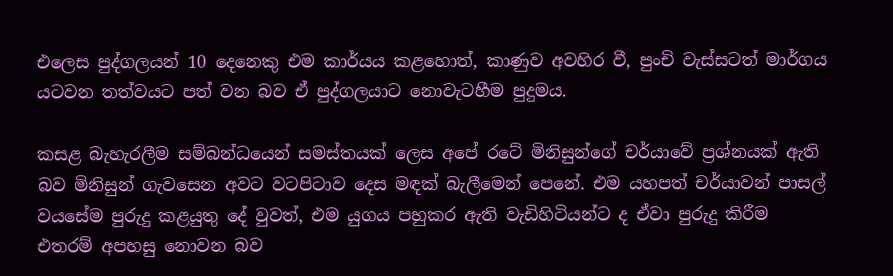එලෙස පුද්ගලයන් 10 දෙනෙකු එම කාර්යය කළහොත්, කාණුව අවහිර වී, පුංචි වැස්සටත් මාර්ගය යටවන තත්වයට පත් වන බව ඒ පුද්ගලයාට නොවැටහීම පුදුමය.

කසළ බැහැරලීම සම්බන්ධයෙන් සමස්තයක් ලෙස අපේ රටේ මිනිසුන්ගේ චර්යාවේ ප්‍රශ්නයක් ඇති බව මිනිසුන් ගැවසෙන අවට වටපිටාව දෙස මඳක් බැලීමෙන් පෙනේ. එම යහපත් චර්යාවන් පාසල් වයසේම පුරුදු කළයුතු දේ වුවත්, එම යුගය පහුකර ඇති වැඩිහිටියන්ට ද ඒවා පුරුදු කිරීම එතරම් අපහසු නොවන බව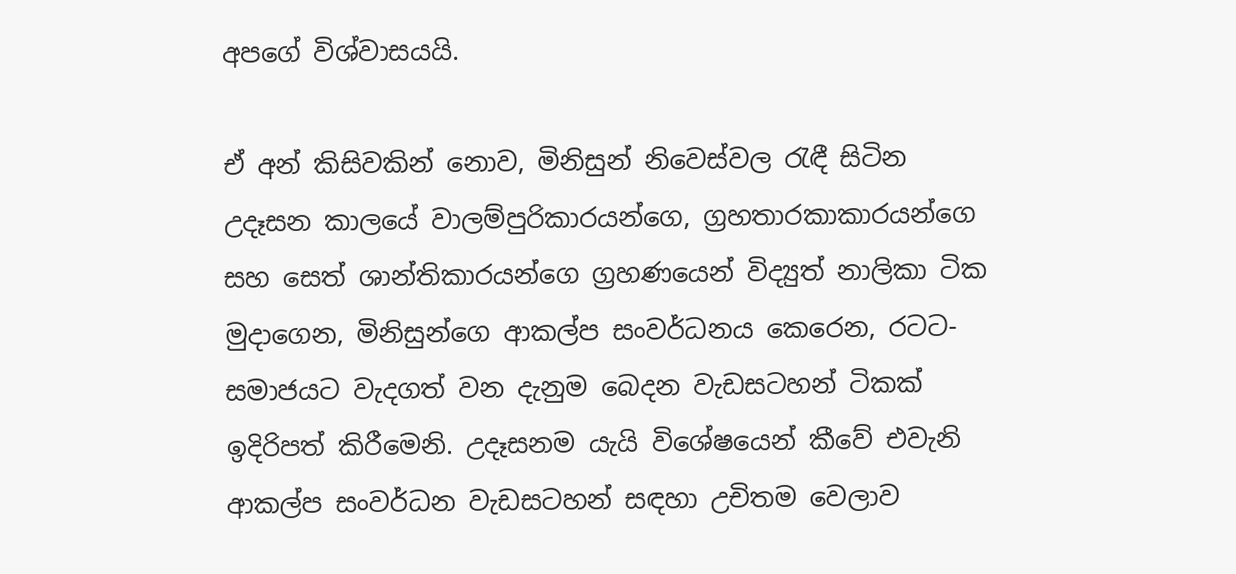අපගේ විශ්වාසයයි.

ඒ අන් කිසිවකින් නොව, මිනිසුන් නිවෙස්වල රැඳී සිටින උදෑසන කාලයේ වාලම්පුරිකාරයන්ගෙ, ග්‍රහතාරකාකාරයන්ගෙ සහ සෙත් ශාන්තිකාරයන්ගෙ ග්‍රහණයෙන් විද්‍යුත් නාලිකා ටික මුදාගෙන, මිනිසුන්ගෙ ආකල්ප සංවර්ධනය කෙරෙන, රටට-සමාජයට වැදගත් වන දැනුම බෙදන වැඩසටහන් ටිකක් ඉදිරිපත් කිරීමෙනි. උදෑසනම යැයි විශේෂයෙන් කීවේ එවැනි ආකල්ප සංවර්ධන වැඩසටහන් සඳහා උචිතම වෙලාව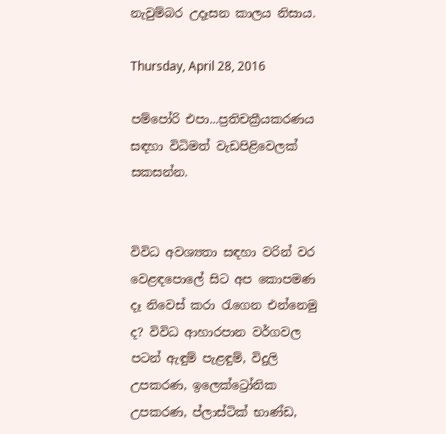නැවුම්බර උදෑසන කාලය නිසාය.

Thursday, April 28, 2016

පම්පෝරි එපා...ප්‍රතිචක්‍රීයකරණය සඳහා විධිමත් වැඩපිළිවෙලක් සකසන්න.


විවිධ අවශ්‍යතා සඳහා වරින් වර වෙළඳපොලේ සිට අප කොපමණ දෑ නිවෙස් කරා රැගෙන එන්නෙමු ද? විවිධ ආහාරපාන වර්ගවල පටන් ඇඳුම් පැළඳුම්, විදුලි උපකරණ, ඉලෙක්ට්‍රෝනික උපකරණ, ප්ලාස්ටික් භාණ්ඩ,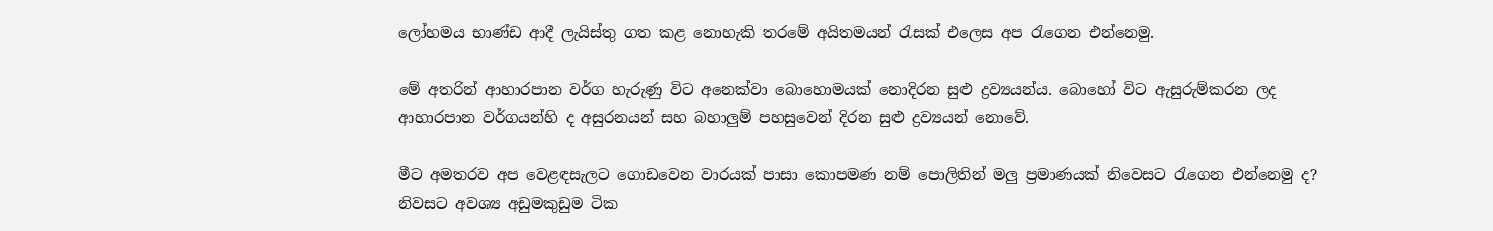ලෝහමය භාණ්ඩ ආදී ලැයිස්තු ගත කළ නොහැකි තරමේ අයිතමයන් රැසක් එලෙස අප රැගෙන එන්නෙමු.

මේ අතරින් ආහාරපාන වර්ග හැරුණු විට අනෙක්වා බොහොමයක් නොදිරන සුළු ද්‍රව්‍යයන්ය. බොහෝ විට ඇසුරුම්කරන ලද ආහාරපාන වර්ගයන්හි ද අසුරනයන් සහ බහාලුම් පහසුවෙන් දිරන සුළු ද්‍රව්‍යයන් නොවේ.

මීට අමතරව අප වෙළඳසැලට ගොඩවෙන වාරයක් පාසා කොපමණ නම් පොලිතින් මලු ප්‍රමාණයක් නිවෙසට රැගෙන එන්නෙමු ද? නිවසට අවශ්‍ය අඩුමකුඩුම ටික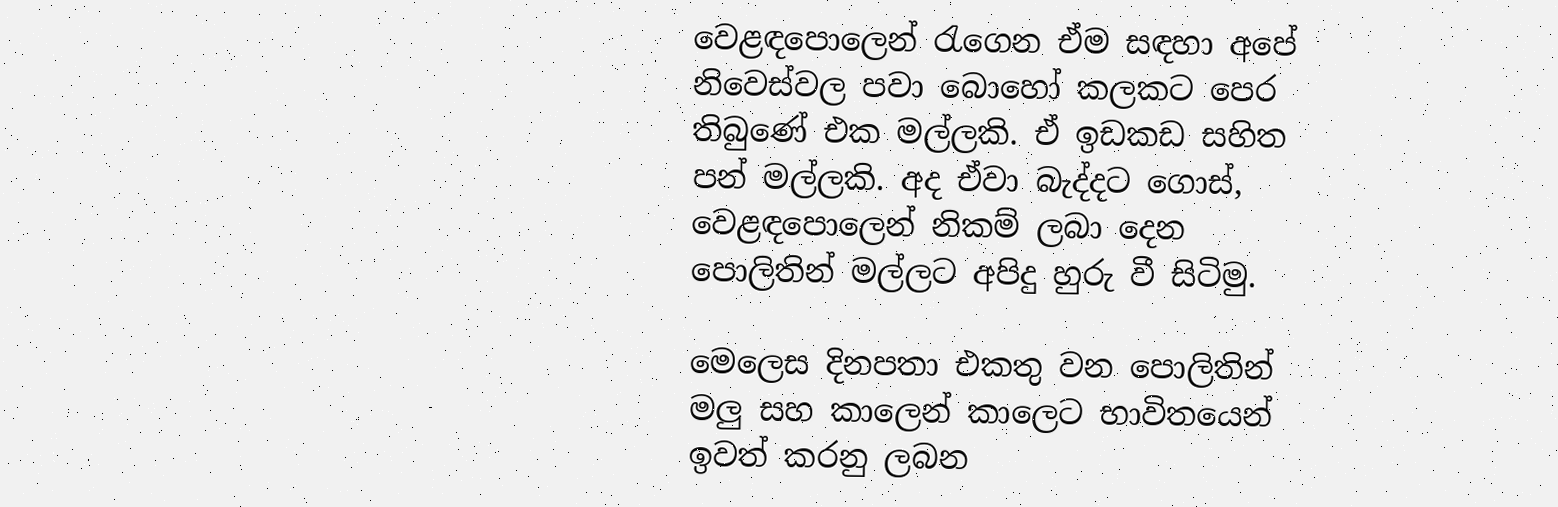වෙළඳපොලෙන් රැගෙන ඒම සඳහා අපේ නිවෙස්වල පවා බොහෝ කලකට පෙර තිබුණේ එක මල්ලකි. ඒ ඉඩකඩ සහිත පන් මල්ලකි. අද ඒවා බැද්දට ගොස්, වෙළඳපොලෙන් නිකම් ලබා දෙන පොලිතින් මල්ලට අපිදු හුරු වී සිටිමු.

මෙලෙස දිනපතා එකතු වන පොලිතින් මලු සහ කාලෙන් කාලෙට භාවිතයෙන් ඉවත් කරනු ලබන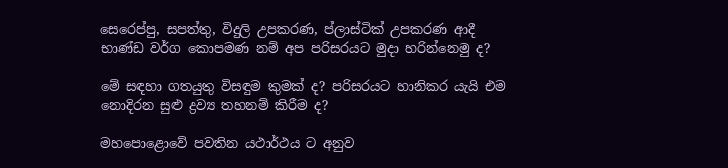සෙරෙප්පු, සපත්තු, විදුලි උපකරණ, ප්ලාස්ටික් උපකරණ ආදී භාණ්ඩ වර්ග කොපමණ නම් අප පරිසරයට මුදා හරින්නෙමු ද?

මේ සඳහා ගතයුතු විසඳුම කුමක් ද? පරිසරයට හානිකර යැයි එම නොදිරන සුළු ද්‍රව්‍ය තහනම් කිරීම ද?

මහපොළොවේ පවතින යථාර්ථය ට අනුව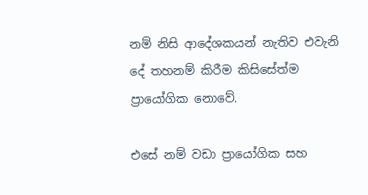නම් නිසි ආදේශකයන් නැතිව එවැනි දේ තහනම් කිරීම කිසිසේත්ම ප්‍රායෝගික නොවේ.

එසේ නම් වඩා ප්‍රායෝගික සහ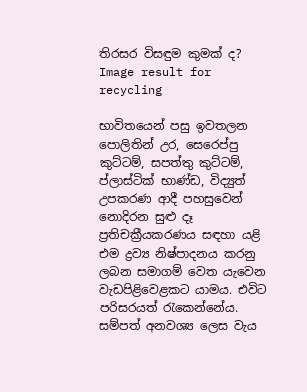තිරසර විසඳුම කුමක් ද?
Image result for recycling

භාවිතයෙන් පසු ඉවතලන පොලිතින් උර, සෙරෙප්පු කුට්ටම්, සපත්තු කුට්ටම්, ප්ලාස්ටික් භාණ්ඩ, විද්‍යුත් උපකරණ ආදී පහසුවෙන් නොදිරන සුළු දෑ ප්‍රතිචක්‍රීයකරණය සඳහා යළි එම ද්‍රව්‍ය නිෂ්පාදනය කරනු ලබන සමාගම් වෙත යැවෙන වැඩපිළිවෙළකට යාමය. එවිට පරිසරයත් රැකෙන්නේය. සම්පත් අනවශ්‍ය ලෙස වැය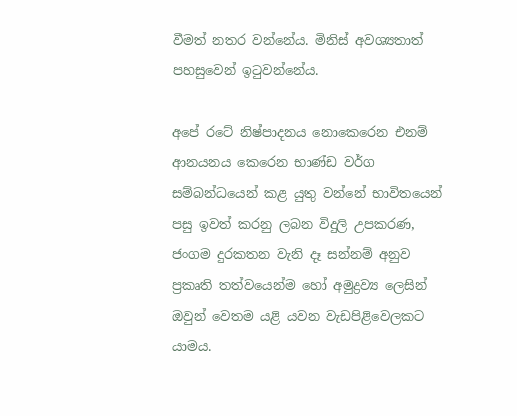වීමත් නතර වන්නේය. මිනිස් අවශ්‍යතාත් පහසුවෙන් ඉටුවන්නේය.

අපේ රටේ නිෂ්පාදනය නොකෙරෙන එනම් ආනයනය කෙරෙන භාණ්ඩ වර්ග සම්බන්ධයෙන් කළ යුතු වන්නේ භාවිතයෙන් පසු ඉවත් කරනු ලබන විදුලි උපකරණ, ජංගම දුරකතන වැනි දෑ සන්නම් අනුව ප්‍රකෘති තත්වයෙන්ම හෝ අමුද්‍රව්‍ය ලෙසින් ඔවුන් වෙතම යළි යවන වැඩපිළිවෙලකට යාමය.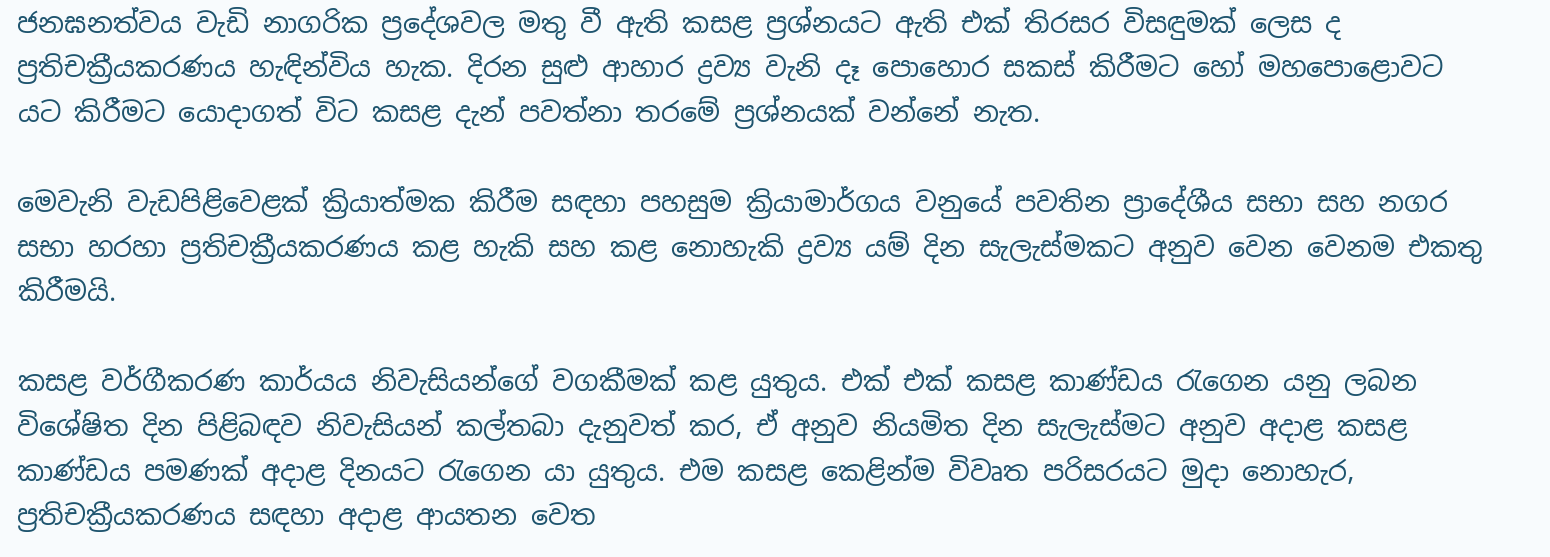ජනඝනත්වය වැඩි නාගරික ප්‍රදේශවල මතු වී ඇති කසළ ප්‍රශ්නයට ඇති එක් තිරසර විසඳුමක් ලෙස ද ප්‍රතිචක්‍රීයකරණය හැඳින්විය හැක. දිරන සුළු ආහාර ද්‍රව්‍ය වැනි දෑ පොහොර සකස් කිරීමට හෝ මහපොළොවට යට කිරීමට යොදාගත් විට කසළ දැන් පවත්නා තරමේ ප්‍රශ්නයක් වන්නේ නැත.

මෙවැනි වැඩපිළිවෙළක් ක්‍රියාත්මක කිරීම සඳහා පහසුම ක්‍රියාමාර්ගය වනුයේ පවතින ප්‍රාදේශීය සභා සහ නගර සභා හරහා ප්‍රතිචක්‍රීයකරණය කළ හැකි සහ කළ නොහැකි ද්‍රව්‍ය යම් දින සැලැස්මකට අනුව වෙන වෙනම එකතු කිරීමයි.

කසළ වර්ගීකරණ කාර්යය නිවැසියන්ගේ වගකීමක් කළ යුතුය. එක් එක් කසළ කාණ්ඩය රැගෙන යනු ලබන විශේෂිත දින පිළිබඳව නිවැසියන් කල්තබා දැනුවත් කර, ඒ අනුව නියමිත දින සැලැස්මට අනුව අදාළ කසළ කාණ්ඩය පමණක් අදාළ දිනයට රැගෙන යා යුතුය. එම කසළ කෙළින්ම විවෘත පරිසරයට මුදා නොහැර, ප්‍රතිචක්‍රීයකරණය සඳහා අදාළ ආයතන වෙත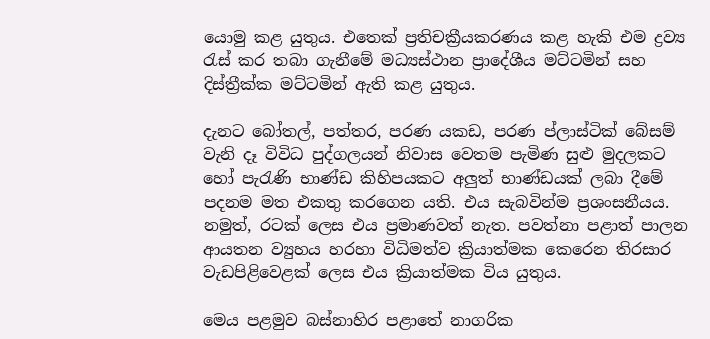යොමු කළ යුතුය. එතෙක් ප්‍රතිචක්‍රීයකරණය කළ හැකි එම ද්‍රව්‍ය රැස් කර තබා ගැනීමේ මධ්‍යස්ථාන ප්‍රාදේශීය මට්ටමින් සහ දිස්ත්‍රීක්ක මට්ටමින් ඇති කළ යුතුය.

දැනට බෝතල්, පත්තර, පරණ යකඩ, පරණ ප්ලාස්ටික් බේසම් වැනි දෑ විවිධ පුද්ගලයන් නිවාස වෙතම පැමිණ සුළු මුදලකට හෝ පැරැණි භාණ්ඩ කිහිපයකට අලුත් භාණ්ඩයක් ලබා දීමේ පදනම මත එකතු කරගෙන යති. එය සැබවින්ම ප්‍රශංසනීයය. නමුත්, රටක් ලෙස එය ප්‍රමාණවත් නැත. පවත්නා පළාත් පාලන ආයතන ව්‍යුහය හරහා විධිමත්ව ක්‍රියාත්මක කෙරෙන තිරසාර වැඩපිළිවෙළක් ලෙස එය ක්‍රියාත්මක විය යුතුය.

මෙය පළමුව බස්නාහිර පළාතේ නාගරික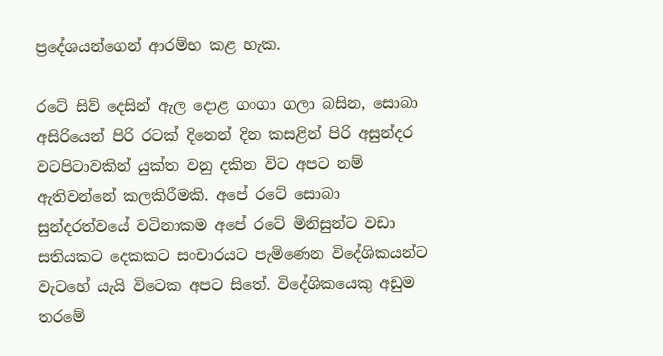ප්‍රදේශයන්ගෙන් ආරම්භ කළ හැක.

රටේ සිව් දෙසින් ඇල දොළ ගංගා ගලා බසින, සොබා අසිරියෙන් පිරි රටක් දිනෙන් දින කසළින් පිරි අසුන්දර වටපිටාවකින් යුක්ත වනු දකින විට අපට නම් ඇතිවන්නේ කලකිරීමකි. අපේ රටේ සොබා සුන්දරත්වයේ වටිනාකම අපේ රටේ මිනිසුන්ට වඩා සතියකට දෙකකට සංචාරයට පැමිණෙන විදේශිකයන්ට වැටහේ යැයි විටෙක අපට සිතේ. විදේශිකයෙකු අඩුම තරමේ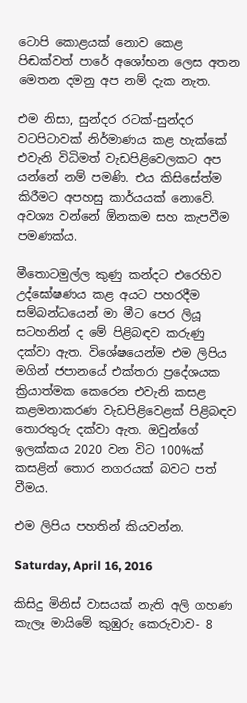ටොපි කොළයක් නොව කෙළ පිඬක්වත් පාරේ අශෝභන ලෙස අතන මෙතන දමනු අප නම් දැක නැත.

එම නිසා, සුන්දර රටක්-සුන්දර වටපිටාවක් නිර්මාණය කළ හැක්කේ එවැනි විධිමත් වැඩපිළිවෙලකට අප යන්නේ නම් පමණි. එය කිසිසේත්ම කිරීමට අපහසු කාර්යයක් නොවේ. අවශ්‍ය වන්නේ ඕනකම සහ කැපවීම පමණක්ය.

මීතොටමුල්ල කුණු කන්දට එරෙහිව උද්ඝෝෂණය කළ අයට පහරදීම සම්බන්ධයෙන් මා මීට පෙර ලියූ සටහනින් ද මේ පිළිබඳව කරුණු දක්වා ඇත. විශේෂයෙන්ම එම ලිපිය මගින් ජපානයේ එක්තරා ප්‍රදේශයක ක්‍රියාත්මක කෙරෙන එවැනි කසළ කළමනාකරණ වැඩපිළිවෙළක් පිළිබඳව තොරතුරු දක්වා ඇත. ඔවුන්ගේ ඉලක්කය 2020 වන විට 100%ක් කසළින් තොර නගරයක් බවට පත් වීමය.

එම ලිපිය පහතින් කියවන්න.

Saturday, April 16, 2016

කිසිදු මිනිස් වාසයක් නැති අලි ගහණ කැලෑ මායිමේ කුඹුරු කෙරුවාව- 8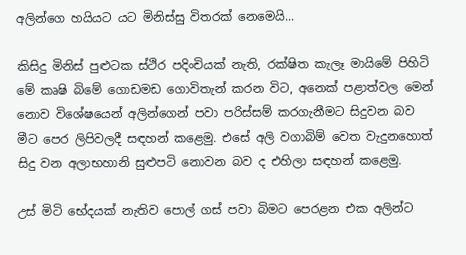අලින්ගෙ හයියට යට මිනිස්සු විතරක් නෙමෙයි...

කිසිදු මිනිස් පුළුටක ස්ථිර පදිංචියක් නැති, රක්ෂිත කැලෑ මායිමේ පිහිටි මේ කෘෂි බිමේ ගොඩමඩ ගොවිතැන් කරන විට, අනෙක් පළාත්වල මෙන් නොව විශේෂයෙන් අලින්ගෙන් පවා පරිස්සම් කරගැනීමට සිදුවන බව මීට පෙර ලිපිවලදී සඳහන් කළෙමු. එසේ අලි වගාබිම් වෙත වැදුනහොත් සිදු වන අලාභහානි සුළුපටි නොවන බව ද එහිලා සඳහන් කළෙමු.

උස් මිටි භේදයක් නැතිව පොල් ගස් පවා බිමට පෙරළන එක අලින්ට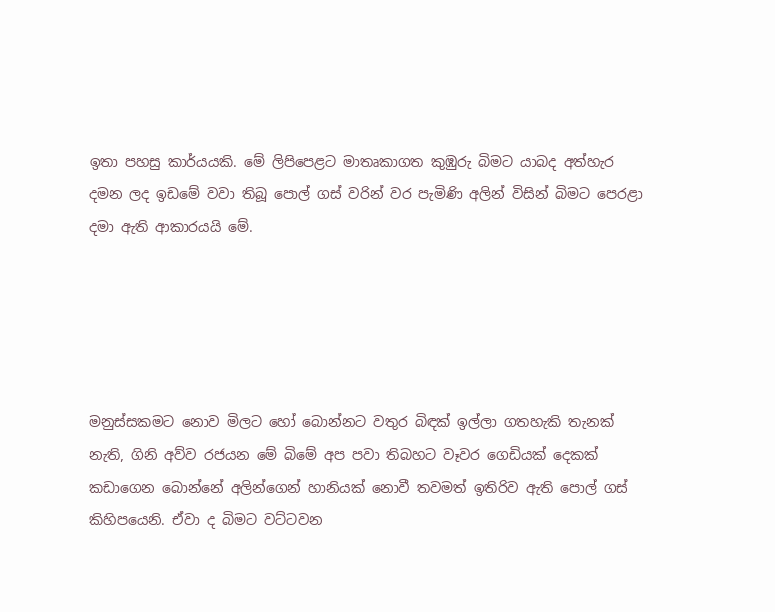ඉතා පහසු කාර්යයකි. මේ ලිපිපෙළට මාතෘකාගත කුඹුරු බිමට යාබද අත්හැර දමන ලද ඉඩමේ වවා තිබූ පොල් ගස් වරින් වර පැමිණි අලින් විසින් බිමට පෙරළා දමා ඇති ආකාරයයි මේ.





මනුස්සකමට නොව මිලට හෝ බොන්නට වතුර බිඳක් ඉල්ලා ගතහැකි තැනක් නැති, ගිනි අව්ව රජයන මේ බිමේ අප පවා තිබහට වෑවර ගෙඩියක් දෙකක් කඩාගෙන බොන්නේ අලින්ගෙන් හානියක් නොවී තවමත් ඉතිරිව ඇති පොල් ගස් කිහිපයෙනි. ඒවා ද බිමට වට්ටවන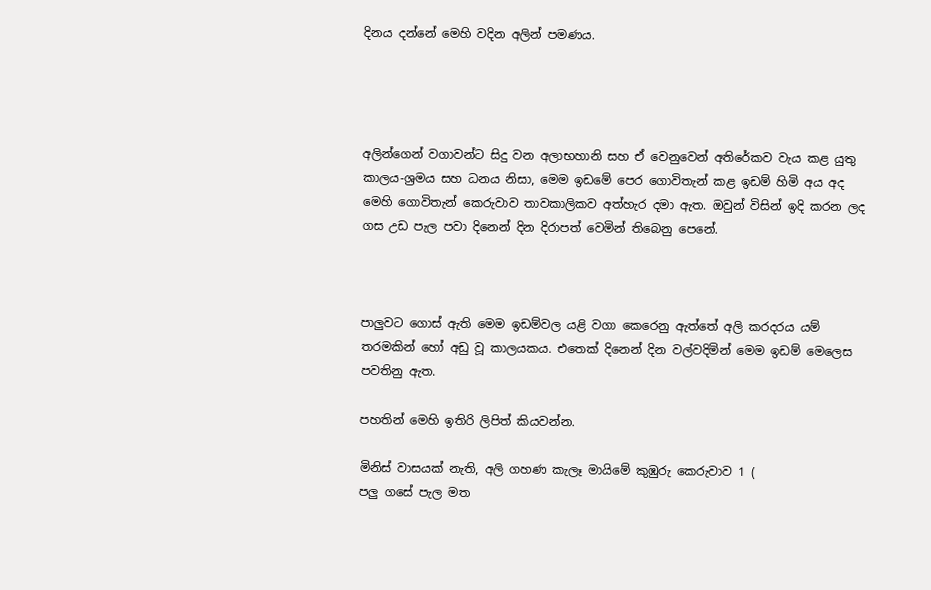දිනය දන්නේ මෙහි වදින අලින් පමණය.




අලින්ගෙන් වගාවන්ට සිදු වන අලාභහානි සහ ඒ වෙනුවෙන් අතිරේකව වැය කළ යුතු කාලය-ශ්‍රමය සහ ධනය නිසා, මෙම ඉඩමේ පෙර ගොවිතැන් කළ ඉඩම් හිමි අය අද මෙහි ගොවිතැන් කෙරුවාව තාවකාලිකව අත්හැර දමා ඇත. ඔවුන් විසින් ඉදි කරන ලද ගස උඩ පැල පවා දිනෙන් දින දිරාපත් වෙමින් තිබෙනු පෙනේ.



පාලුවට ගොස් ඇති මෙම ඉඩම්වල යළි වගා කෙරෙනු ඇත්තේ අලි කරදරය යම් තරමකින් හෝ අඩු වූ කාලයකය. එතෙක් දිනෙන් දින වල්වදිමින් මෙම ඉඩම් මෙලෙස පවතිනු ඇත.

පහතින් මෙහි ඉතිරි ලිපිත් කියවන්න.

මිනිස් වාසයක් නැති, අලි ගහණ කැලෑ මායිමේ කුඹුරු කෙරුවාව 1 (
පලු ගසේ පැල මත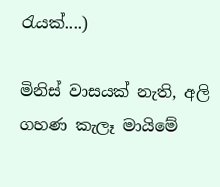රැයක්....)

මිනිස් වාසයක් නැති, අලි ගහණ කැලෑ මායිමේ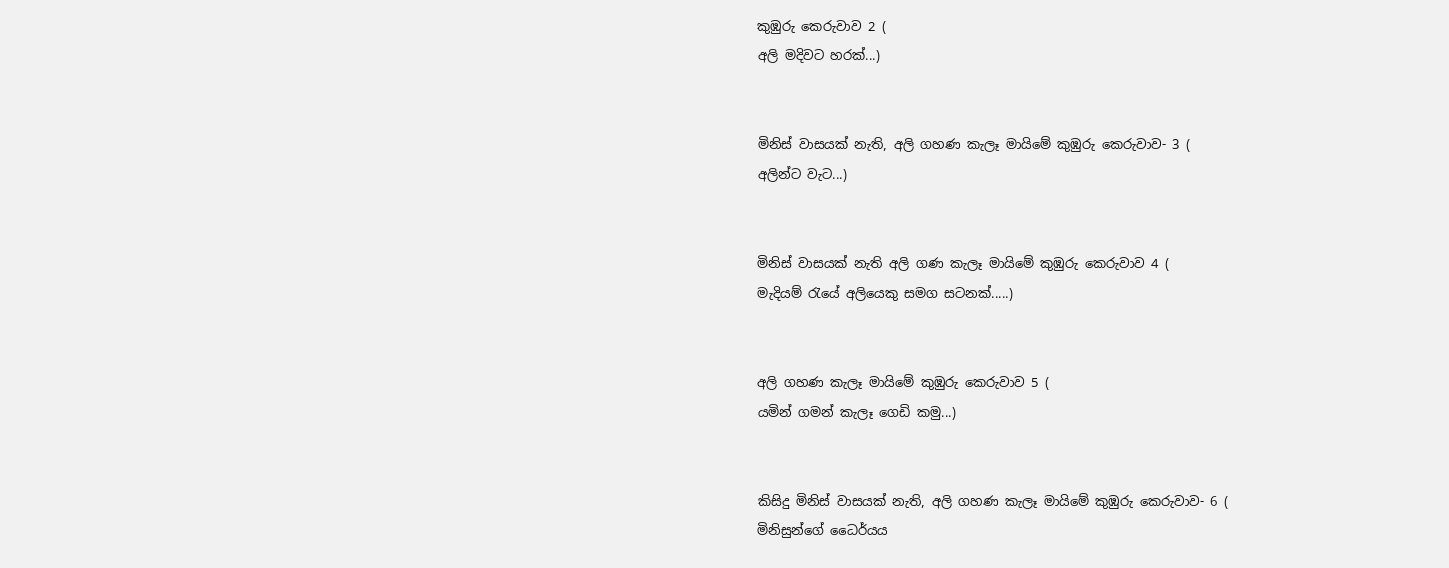කුඹුරු කෙරුවාව 2 (
අලි මදිවට හරක්...)


මිනිස් වාසයක් නැති, අලි ගහණ කැලෑ මායිමේ කුඹුරු කෙරුවාව- 3 (
අලින්ට වැට...)


මිනිස් වාසයක් නැති අලි ගණ කැලෑ මායිමේ කුඹුරු කෙරුවාව 4 (
මැදියම් රැයේ අලියෙකු සමග සටනක්.....)


අලි ගහණ කැලෑ මායිමේ කුඹුරු කෙරුවාව 5 (
යමින් ගමන් කැලෑ ගෙඩි කමු...)


කිසිදු මිනිස් වාසයක් නැති, අලි ගහණ කැලෑ මායිමේ කුඹුරු කෙරුවාව- 6 (
මිනිසුන්ගේ ධෛර්යය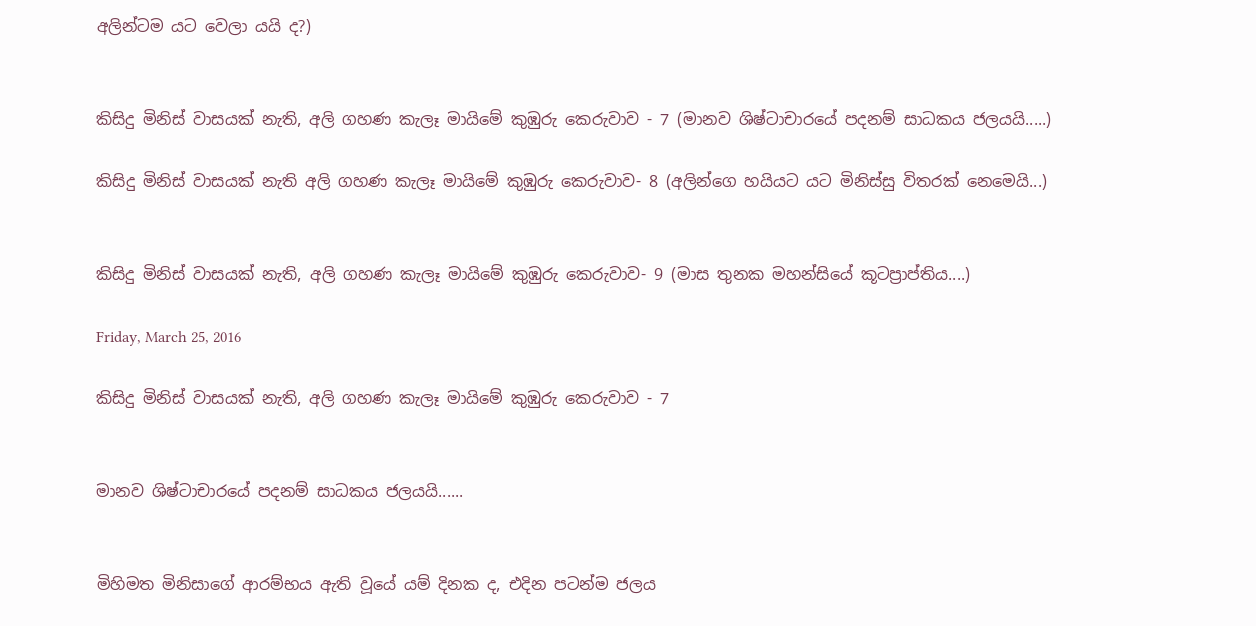අලින්ටම යට වෙලා යයි ද?)


කිසිදු මිනිස් වාසයක් නැති, අලි ගහණ කැලෑ මායිමේ කුඹුරු කෙරුවාව - 7 (මානව ශිෂ්ටාචාරයේ පදනම් සාධකය ජලයයි.....)

කිසිදු මිනිස් වාසයක් නැති අලි ගහණ කැලෑ මායිමේ කුඹුරු කෙරුවාව- 8 (අලින්ගෙ හයියට යට මිනිස්සු විතරක් නෙමෙයි...)


කිසිදු මිනිස් වාසයක් නැති, අලි ගහණ කැලෑ මායිමේ කුඹුරු කෙරුවාව- 9 (මාස තුනක මහන්සියේ කූටප්‍රාප්තිය....)

Friday, March 25, 2016

කිසිදු මිනිස් වාසයක් නැති, අලි ගහණ කැලෑ මායිමේ කුඹුරු කෙරුවාව - 7


මානව ශිෂ්ටාචාරයේ පදනම් සාධකය ජලයයි......


මිහිමත මිනිසාගේ ආරම්භය ඇති වූයේ යම් දිනක ද, එදින පටන්ම ජලය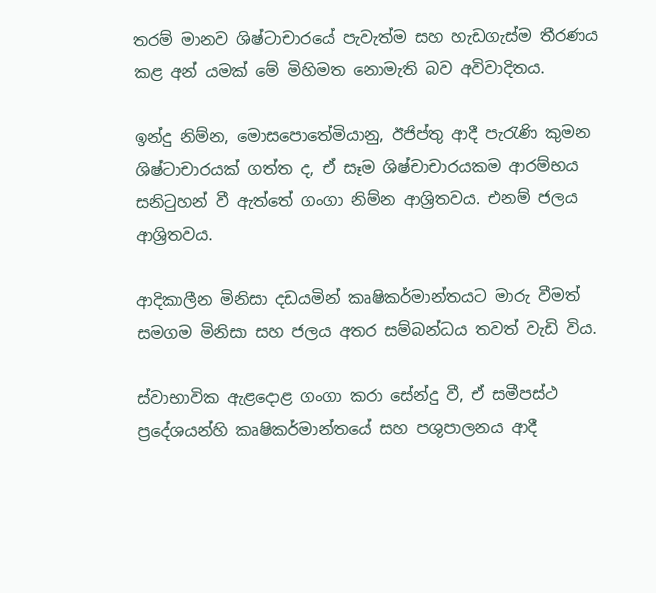තරම් මානව ශිෂ්ටාචාරයේ පැවැත්ම සහ හැඩගැස්ම තීරණය කළ අන් යමක් මේ මිහිමත නොමැති බව අවිවාදිතය.

ඉන්දු නිම්න, මොසපොතේමියානු, ඊජිප්තු ආදී පැරැණි කුමන ශිෂ්ටාචාරයක් ගත්ත ද, ඒ සෑම ශිෂ්චාචාරයකම ආරම්භය සනිටුහන් වී ඇත්තේ ගංගා නිම්න ආශ්‍රිතවය. එනම් ජලය ආශ්‍රිතවය.

ආදිකාලීන මිනිසා දඩයමින් කෘෂිකර්මාන්තයට මාරු වීමත් සමගම මිනිසා සහ ජලය අතර සම්බන්ධය තවත් වැඩි විය.

ස්වාභාවික ඇළදොළ ගංගා කරා සේන්දු වී, ඒ සමීපස්ථ ප්‍රදේශයන්හි කෘෂිකර්මාන්තයේ සහ පශුපාලනය ආදී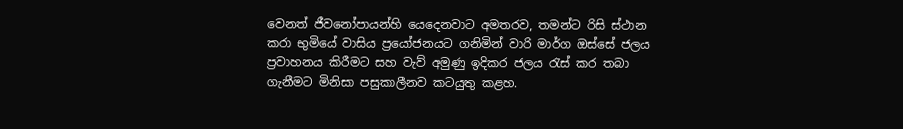වෙනත් ජීවනෝපායන්හි යෙදෙනවාට අමතරව, තමන්ට රිසි ස්ථාන කරා භුමියේ වාසිය ප්‍රයෝජනයට ගනිමින් වාරි මාර්ග ඔස්සේ ජලය ප්‍රවාහනය කිරීමට සහ වැව් අමුණු ඉදිකර ජලය රැස් කර තබා ගැනීමට මිනිසා පසුකාලීනව කටයුතු කළහ.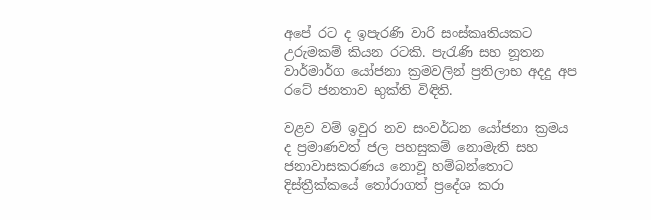අපේ රට ද ඉපැරණි වාරි සංස්කෘතියකට උරුමකම් කියන රටකි. පැරැණි සහ නූතන වාර්මාර්ග යෝජනා ක්‍රමවලින් ප්‍රතිලාභ අදදු අප රටේ ජනතාව භුක්ති විඳිති.

වළව වම් ඉවුර නව සංවර්ධන යෝජනා ක්‍රමය ද ප්‍රමාණවත් ජල පහසුකම් නොමැති සහ ජනාවාසකරණය නොවූ හම්බන්තොට දිස්ත්‍රීක්කයේ තෝරාගත් ප්‍රදේශ කරා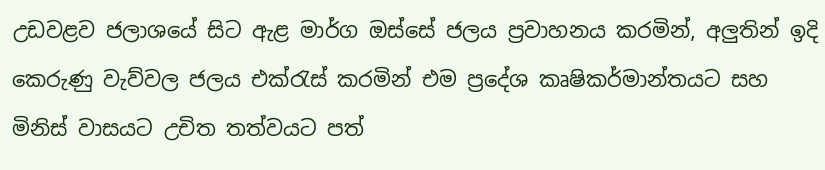උඩවළව ජලාශයේ සිට ඇළ මාර්ග ඔස්සේ ජලය ප්‍රවාහනය කරමින්, අලුතින් ඉදි කෙරුණු වැව්වල ජලය එක්රැස් කරමින් එම ප්‍රදේශ කෘෂිකර්මාන්තයට සහ මිනිස් වාසයට උචිත තත්වයට පත්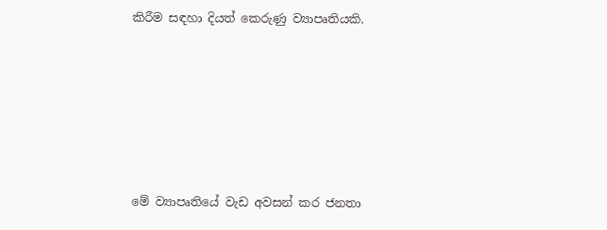කිරීම සඳහා දියත් කෙරුණු ව්‍යාපෘතියකි.







මේ ව්‍යාපෘතියේ වැඩ අවසන් කර ජනතා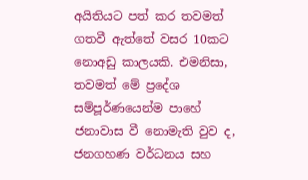අයිතියට පත් කර තවමත් ගතවී ඇත්තේ වසර 10කට නොඅඩු කාලයකි. එමනිසා, තවමත් මේ ප්‍රදේශ සම්පූර්ණයෙන්ම පාහේ ජනාවාස වී නොමැති වුව ද, ජනගහණ වර්ධනය සහ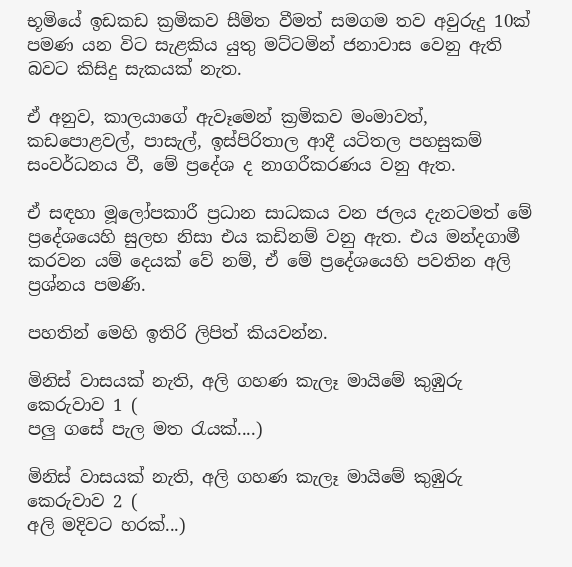භූමියේ ඉඩකඩ ක්‍රමිකව සීමිත වීමත් සමගම තව අවුරුදු 10ක් පමණ යන විට සැළකිය යුතු මට්ටමින් ජනාවාස වෙනු ඇති බවට කිසිදු සැකයක් නැත.

ඒ අනුව, කාලයාගේ ඇවෑමෙන් ක්‍රමිකව මංමාවත්, කඩපොළවල්, පාසැල්, ඉස්පිරිතාල ආදී යටිතල පහසුකම් සංවර්ධනය වී, මේ ප්‍රදේශ ද නාගරීකරණය වනු ඇත.

ඒ සඳහා මූලෝපකාරී ප්‍රධාන සාධකය වන ජලය දැනටමත් මේ ප්‍රදේශයෙහි සුලභ නිසා එය කඩිනම් වනු ඇත. එය මන්දගාමී කරවන යම් දෙයක් වේ නම්, ඒ මේ ප්‍රදේශයෙහි පවතින අලි ප්‍රශ්නය පමණි.

පහතින් මෙහි ඉතිරි ලිපිත් කියවන්න.

මිනිස් වාසයක් නැති, අලි ගහණ කැලෑ මායිමේ කුඹුරු කෙරුවාව 1 (
පලු ගසේ පැල මත රැයක්....)

මිනිස් වාසයක් නැති, අලි ගහණ කැලෑ මායිමේ කුඹුරු කෙරුවාව 2 (
අලි මදිවට හරක්...)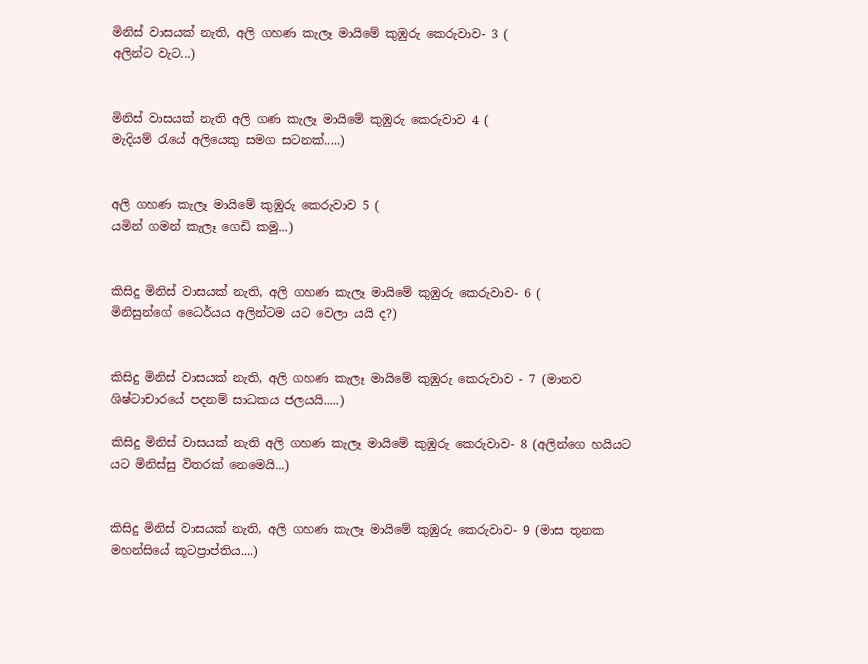මිනිස් වාසයක් නැති, අලි ගහණ කැලෑ මායිමේ කුඹුරු කෙරුවාව- 3 (
අලින්ට වැට...)


මිනිස් වාසයක් නැති අලි ගණ කැලෑ මායිමේ කුඹුරු කෙරුවාව 4 (
මැදියම් රැයේ අලියෙකු සමග සටනක්.....)


අලි ගහණ කැලෑ මායිමේ කුඹුරු කෙරුවාව 5 (
යමින් ගමන් කැලෑ ගෙඩි කමු...)


කිසිදු මිනිස් වාසයක් නැති, අලි ගහණ කැලෑ මායිමේ කුඹුරු කෙරුවාව- 6 (
මිනිසුන්ගේ ධෛර්යය අලින්ටම යට වෙලා යයි ද?)


කිසිදු මිනිස් වාසයක් නැති, අලි ගහණ කැලෑ මායිමේ කුඹුරු කෙරුවාව - 7 (මානව ශිෂ්ටාචාරයේ පදනම් සාධකය ජලයයි.....)

කිසිදු මිනිස් වාසයක් නැති අලි ගහණ කැලෑ මායිමේ කුඹුරු කෙරුවාව- 8 (අලින්ගෙ හයියට යට මිනිස්සු විතරක් නෙමෙයි...)


කිසිදු මිනිස් වාසයක් නැති, අලි ගහණ කැලෑ මායිමේ කුඹුරු කෙරුවාව- 9 (මාස තුනක මහන්සියේ කූටප්‍රාප්තිය....)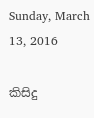Sunday, March 13, 2016

කිසිදු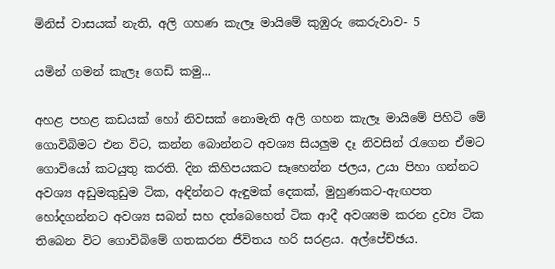මිනිස් වාසයක් නැති, අලි ගහණ කැලෑ මායිමේ කුඹුරු කෙරුවාව- 5

යමින් ගමන් කැලෑ ගෙඩි කමු...

අහළ පහළ කඩයක් හෝ නිවසක් නොමැති අලි ගහන කැලෑ මායිමේ පිහිටි මේ ගොවිබිමට එන විට, කන්න බොන්නට අවශ්‍ය සියලුම දෑ නිවසින් රැගෙන ඒමට ගොවියෝ කටයුතු කරති. දින කිහිපයකට සෑහෙන්න ජලය, උයා පිහා ගන්නට අවශ්‍ය අඩුමකුඩුම ටික, අඳින්නට ඇඳුමක් දෙකක්, මුහුණකට-ඇඟපත හෝදගන්නට අවශ්‍ය සබන් සහ දත්බෙහෙත් ටික ආදී අවශ්‍යම කරන ද්‍රව්‍ය ටික තිබෙන විට ගොවිබිමේ ගතකරන ජීවිතය හරි සරළය. අල්පේච්ඡය.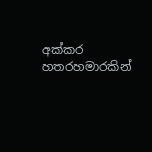අක්කර හතරහමාරකින්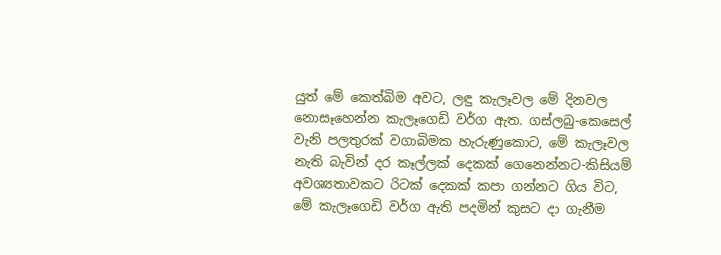යුත් මේ කෙත්බිම අවට, ලඳු කැලෑවල මේ දිනවල නොසෑහෙන්න කැලෑගෙඩි වර්ග ඇත. ගස්ලබු-කෙසෙල් වැනි පලතුරක් වගාබිමක හැරුණුකොට, මේ කැලෑවල නැති බැවින් දර කෑල්ලක් දෙකක් ගෙනෙන්නට-කිසියම් අවශ්‍යතාවකට රිටක් දෙකක් කපා ගන්නට ගිය විට, මේ කැලෑගෙඩි වර්ග ඇති පදමින් කුසට දා ගැනීම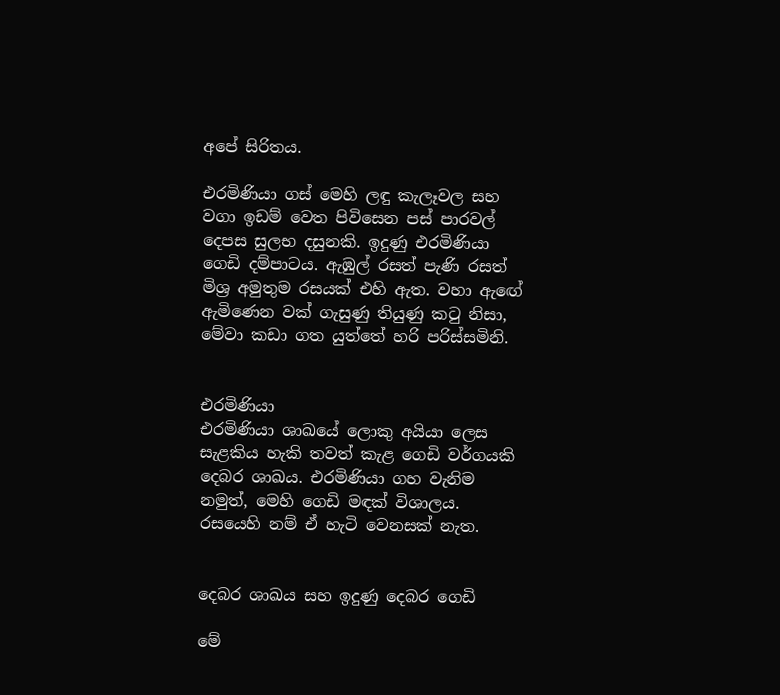අපේ සිරිතය.

එරමිණියා ගස් මෙහි ලඳු කැලෑවල සහ වගා ඉඩම් වෙත පිවිසෙන පස් පාරවල් දෙපස සුලභ දසුනකි. ඉදුණු එරමිණියා ගෙඩි දම්පාටය. ඇඹුල් රසත් පැණි රසත් මිශ්‍ර අමුතුම රසයක් එහි ඇත. වහා ඇඟේ ඇමිණෙන වක් ගැසුණු තියුණු කටු නිසා, මේවා කඩා ගත යුත්තේ හරි පරිස්සමිනි.


එරමිණියා
එරමිණියා ශාඛයේ ලොකු අයියා ලෙස සැළකිය හැකි තවත් කැළ ගෙඩි වර්ගයකි දෙබර ශාඛය. එරමිණියා ගහ වැනිම නමුත්, මෙහි ගෙඩි මඳක් විශාලය. රසයෙහි නම් ඒ හැටි වෙනසක් නැත.


දෙබර ශාඛය සහ ඉදුණු දෙබර ගෙඩි

මේ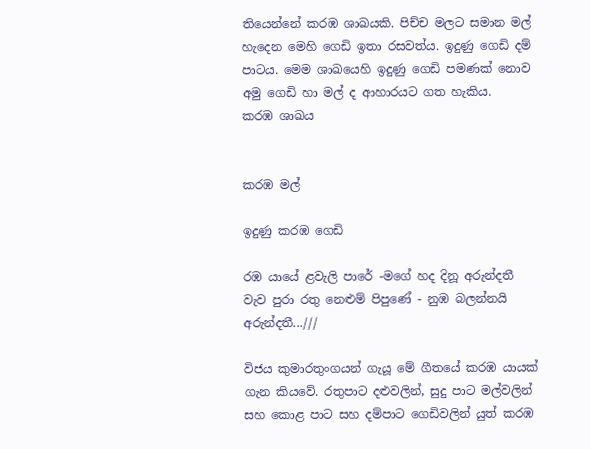තියෙන්නේ කරඹ ශාඛයකි. පිච්ච මලට සමාන මල් හැදෙන මෙහි ගෙඩි ඉතා රසවත්ය. ඉදුණු ගෙඩි දම් පාටය. මෙම ශාඛයෙහි ඉදුණු ගෙඩි පමණක් නොව අමු ගෙඩි හා මල් ද ආහාරයට ගත හැකිය.
කරඹ ශාඛය


කරඹ මල්

ඉදුණු කරඹ ගෙඩි

රඹ යායේ ළවැලි පාරේ -මගේ හද දිනූ අරුන්දතී
වැව පුරා රතු නෙළුම් පිපුණේ - නුඹ බලන්නයි අරුන්දතී...///

විජය කුමාරතුංගයන් ගැයූ මේ ගීතයේ කරඹ යායක් ගැන කියවේ. රතුපාට දළුවලින්, සුදු පාට මල්වලින් සහ කොළ පාට සහ දම්පාට ගෙඩිවලින් යුත් කරඹ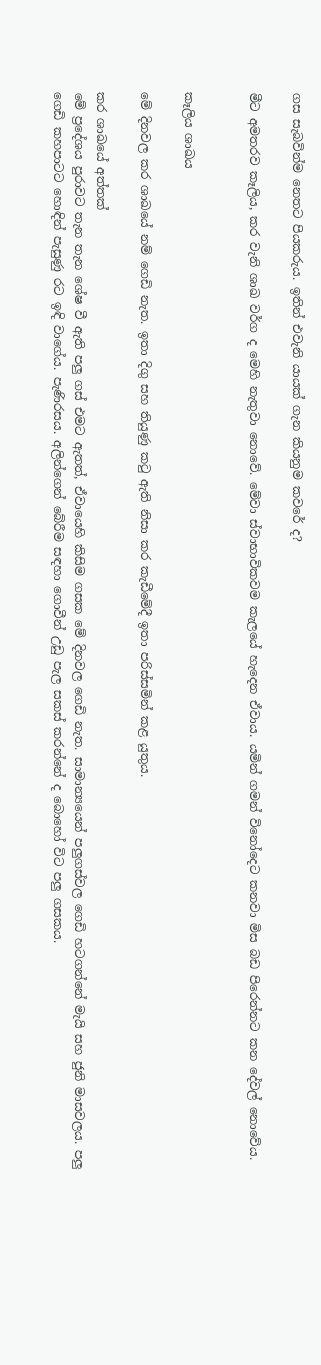ගස සැබවින්ම නෙතට පියකරුය. ඉතින් එවැනි යායක් ගැන කියනුම කවරේ ද?

මීට අමතරව කෑලිය, කර වැනි ශාඛ වර්ග ද මෙහි නැතුවා නොවේ. මේවා ස්වාභාවිකවම කැලයේ හැදෙන ඒවාය. යමින් ගමන් විනෝදෙට කනවා මිස බඩ පිරෙන්නට කන දේවල් නොවේය.


කෑලිය ශාඛය

මේ දිනවල කර ශාඛයේ නම් ගෙඩි නැත. ඉතා දිගු සහ තියුණු කටු ඇති නිසා කර කැඩීමේදී ඉතා පරිස්සමින් කළ යුතුය.

කර ශාඛයේ අත්තක්
මේ ප්‍රදේශය පුරාවට තැන තැන ශේෂ වී ඇති පලු ගස් එමට ඇතත්, ඒවායෙහි කිසිම ගසක මේ දිනවල ගෙඩි නැත. සාමාන්‍යයෙන් පලුගස්වල ගෙඩි හටගන්නේ මැයි සහ ජුනි මාසවලය. පලු ගෙඩි කහපාටට හොඳින් පැසුණු රට ඉඳි වාගේය. පැණිරසය. අලින්ගෙන් බේරීම සඳහා ගොවීන් උඩු පැල සකස් කරන්නේ ද බොහෝ විට පලු ගසකය.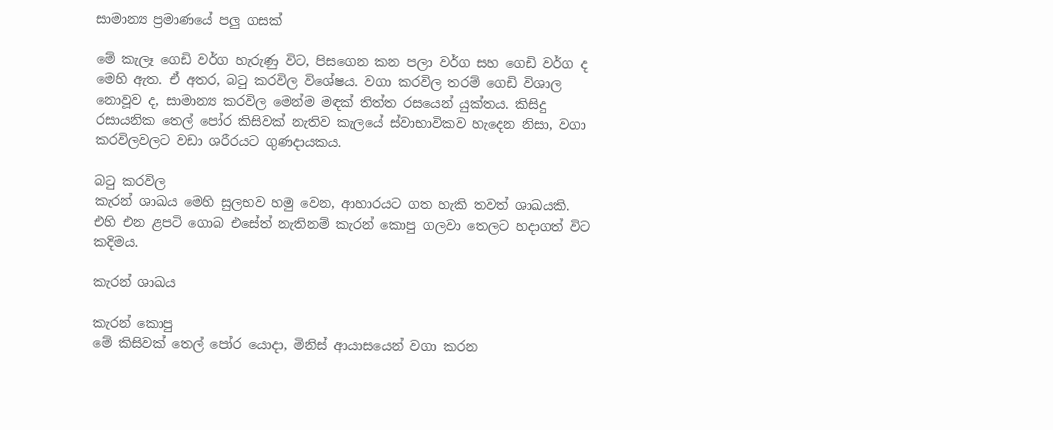සාමාන්‍ය ප්‍රමාණයේ පලු ගසක්

මේ කැලෑ ගෙඩි වර්ග හැරුණු විට, පිසගෙන කන පලා වර්ග සහ ගෙඩි වර්ග ද මෙහි ඇත. ඒ අතර, බටු කරවිල විශේෂය. වගා කරවිල තරම් ගෙඩි විශාල නොවූව ද, සාමාන්‍ය කරවිල මෙන්ම මඳක් තිත්ත රසයෙන් යුක්තය. කිසිදු රසායනික තෙල් පෝර කිසිවක් නැතිව කැලයේ ස්වාභාවිකව හැදෙන නිසා, වගා කරවිලවලට වඩා ශරීරයට ගුණදායකය.

බටු කරවිල
කැරන් ශාඛය මෙහි සුලභව හමු වෙන, ආහාරයට ගත හැකි තවත් ශාඛයකි. එහි එන ළපටි ගොබ එසේත් නැතිනම් කැරන් කොපු ගලවා තෙලට හදාගත් විට කදිමය.

කැරන් ශාඛය

කැරන් කොපු
මේ කිසිවක් තෙල් පෝර යොදා, මිනිස් ආයාසයෙන් වගා කරන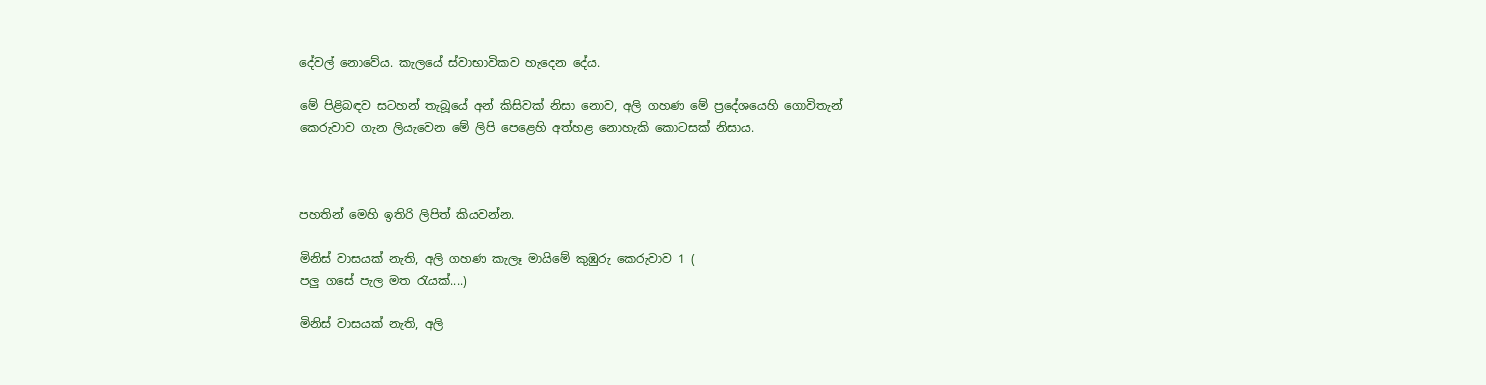දේවල් නොවේය. කැලයේ ස්වාභාවිකව හැදෙන දේය.

මේ පිළිබඳව සටහන් තැබූයේ අන් කිසිවක් නිසා නොව, අලි ගහණ මේ ප්‍රදේශයෙහි ගොවිතැන් කෙරුවාව ගැන ලියැවෙන මේ ලිපි පෙළෙහි අත්හළ නොහැකි කොටසක් නිසාය.



පහතින් මෙහි ඉතිරි ලිපිත් කියවන්න.

මිනිස් වාසයක් නැති, අලි ගහණ කැලෑ මායිමේ කුඹුරු කෙරුවාව 1 (
පලු ගසේ පැල මත රැයක්....)

මිනිස් වාසයක් නැති, අලි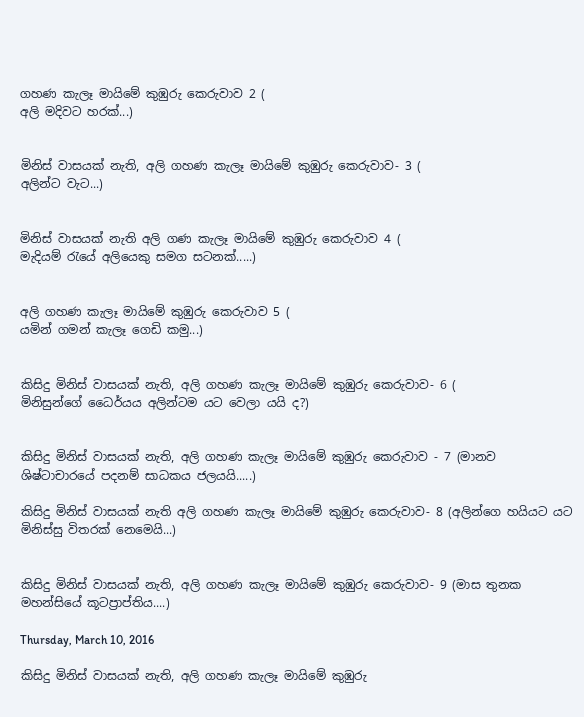ගහණ කැලෑ මායිමේ කුඹුරු කෙරුවාව 2 (
අලි මදිවට හරක්...)


මිනිස් වාසයක් නැති, අලි ගහණ කැලෑ මායිමේ කුඹුරු කෙරුවාව- 3 (
අලින්ට වැට...)


මිනිස් වාසයක් නැති අලි ගණ කැලෑ මායිමේ කුඹුරු කෙරුවාව 4 (
මැදියම් රැයේ අලියෙකු සමග සටනක්.....)


අලි ගහණ කැලෑ මායිමේ කුඹුරු කෙරුවාව 5 (
යමින් ගමන් කැලෑ ගෙඩි කමු...)


කිසිදු මිනිස් වාසයක් නැති, අලි ගහණ කැලෑ මායිමේ කුඹුරු කෙරුවාව- 6 (
මිනිසුන්ගේ ධෛර්යය අලින්ටම යට වෙලා යයි ද?)


කිසිදු මිනිස් වාසයක් නැති, අලි ගහණ කැලෑ මායිමේ කුඹුරු කෙරුවාව - 7 (මානව ශිෂ්ටාචාරයේ පදනම් සාධකය ජලයයි.....)

කිසිදු මිනිස් වාසයක් නැති අලි ගහණ කැලෑ මායිමේ කුඹුරු කෙරුවාව- 8 (අලින්ගෙ හයියට යට මිනිස්සු විතරක් නෙමෙයි...)


කිසිදු මිනිස් වාසයක් නැති, අලි ගහණ කැලෑ මායිමේ කුඹුරු කෙරුවාව- 9 (මාස තුනක මහන්සියේ කූටප්‍රාප්තිය....)

Thursday, March 10, 2016

කිසිදු මිනිස් වාසයක් නැති, අලි ගහණ කැලෑ මායිමේ කුඹුරු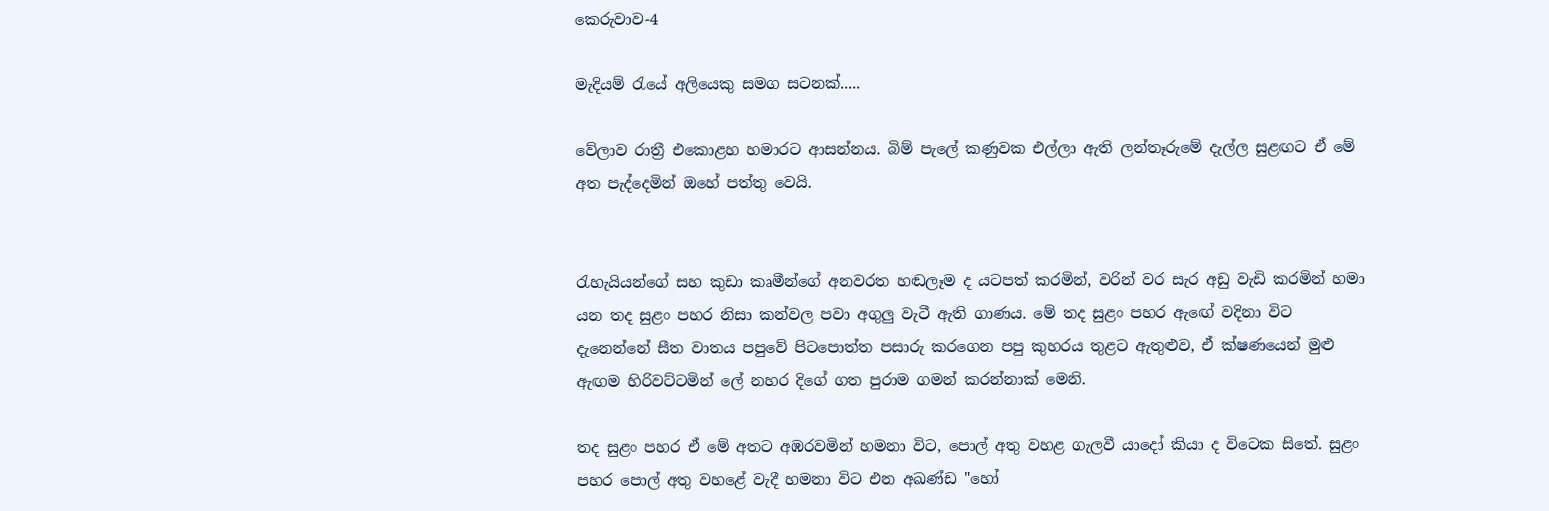කෙරුවාව-4

මැදියම් රැයේ අලියෙකු සමග සටනක්.....

වේලාව රාත්‍රී එකොළහ හමාරට ආසන්නය. බිම් පැලේ කණුවක එල්ලා ඇති ලන්තෑරුමේ දැල්ල සුළඟට ඒ මේ අත පැද්දෙමින් ඔහේ පත්තු වෙයි.


රැහැයියන්ගේ සහ කුඩා කෘමීන්ගේ අනවරත හඬලෑම ද යටපත් කරමින්, වරින් වර සැර අඩු වැඩි කරමින් හමා යන තද සුළං පහර නිසා කන්වල පවා අගුලු වැටී ඇති ගාණය. මේ තද සුළං පහර ඇඟේ වදිනා විට දැනෙන්නේ සීත වාතය පපුවේ පිටපොත්ත පසාරු කරගෙන පපු කුහරය තුළට ඇතුළුව, ඒ ක්ෂණයෙන් මුළු ඇඟම හිරිවට්ටමින් ලේ නහර දිගේ ගත පුරාම ගමන් කරන්නාක් මෙනි.

තද සුළං පහර ඒ මේ අතට අඹරවමින් හමනා විට, පොල් අතු වහළ ගැලවී යාදෝ කියා ද විටෙක සිතේ. සුළං පහර පොල් අතු වහළේ වැදී හමනා විට එන අඛණ්ඩ "හෝ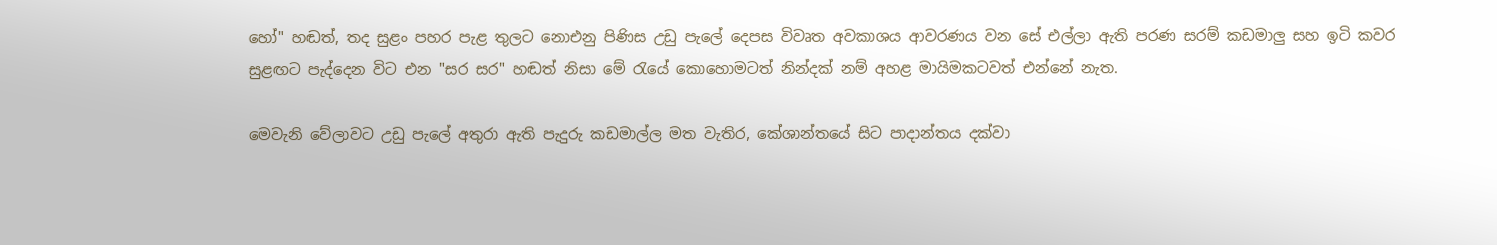හෝ" හඬත්, තද සුළං පහර පැළ තුලට නොඑනු පිණිස උඩු පැලේ දෙපස විවෘත අවකාශය ආවරණය වන සේ එල්ලා ඇති පරණ සරම් කඩමාලු සහ ඉටි කවර සුළඟට පැද්දෙන විට එන "සර සර" හඬත් නිසා මේ රැයේ කොහොමටත් නින්දක් නම් අහළ මායිමකටවත් එන්නේ නැත.

මෙවැනි වේලාවට උඩු පැලේ අතුරා ඇති පැදුරු කඩමාල්ල මත වැතිර, කේශාන්තයේ සිට පාදාන්තය දක්වා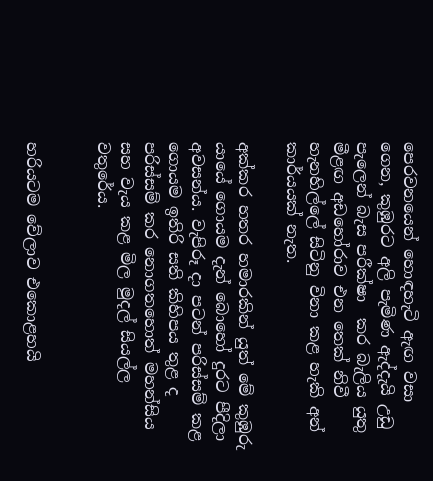පෙරවනයෙන් හොඳහැටි ඇඟ වසා ගෙන, කුඹුරට අලි පැමිණ ඇද්දැයි උඩු පැලෙන් බැස පරීක්ෂා  කර බැලිය යුතු මීළඟ අඩහෝරාව එන තෙක් නිවී හැනහිල්ලේ සිටිනු විනා කළ හැකි අන් කාර්යයක් නැත.

අක්කර හතර හමාරකින් යුත් මේ කුඹුරු යායේ ගොයම දැන් බොහෝ දුරට පීදිලා අවසන්ය. වැපිරූ දා පටන් පරිස්සම් කළ ගොයම ඉතිරි සති කිහිපය තුළ ද පරිස්සම් කර නොගතහොත් මහන්සිය සහ වැය කළ මිල මුදල් සියල්ල වතුරේය.


හරියටම වේලාව එකොළහයි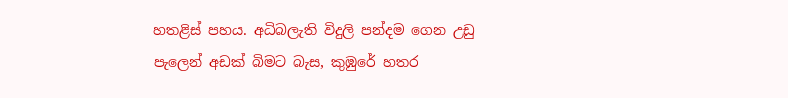හතළිස් පහය. අධිබලැති විදුලි පන්දම ගෙන උඩු පැලෙන් අඩක් බිමට බැස, කුඹුරේ හතර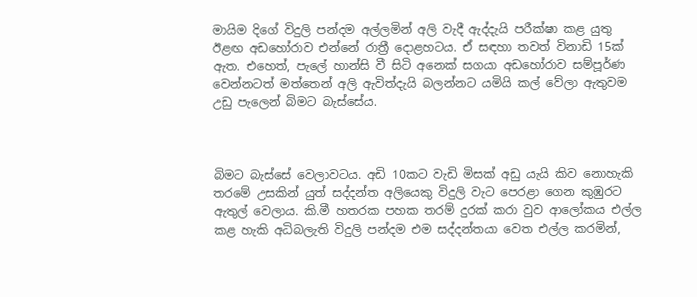මායිම දිගේ විදුලි පන්දම අල්ලමින් අලි වැදී ඇද්දැයි පරීක්ෂා කළ යුතු ඊළඟ අඩහෝරාව එන්නේ රාත්‍රී දොළහටය. ඒ සඳහා තවත් විනාඩි 15ක් ඇත. එහෙත්, පැලේ හාන්සි වී සිටි අනෙක් සගයා අඩහෝරාව සම්පූර්ණ වෙන්නටත් මත්තෙන් අලි ඇවිත්දැයි බලන්නට යමියි කල් වේලා ඇතුවම උඩු පැලෙන් බිමට බැස්සේය.



බිමට බැස්සේ වෙලාවටය. අඩි 10කට වැඩි මිසක් අඩු යැයි කිව නොහැකි තරමේ උසකින් යුත් සද්දන්ත අලියෙකු විදුලි වැට පෙරළා ගෙන කුඹුරට ඇතුල් වෙලාය. කි.මී හතරක පහක තරම් දුරක් කරා වුව ආලෝකය එල්ල කළ හැකි අධිබලැති විදුලි පන්දම එම සද්දන්තයා වෙත එල්ල කරමින්,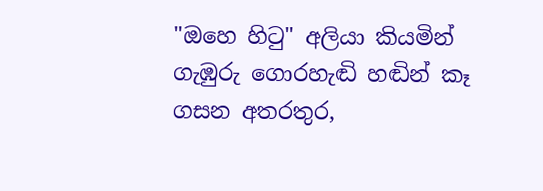"ඔහෙ හිටු" අලියා කියමින් ගැඹුරු ගොරහැඬි හඬින් කෑ ගසන අතරතුර,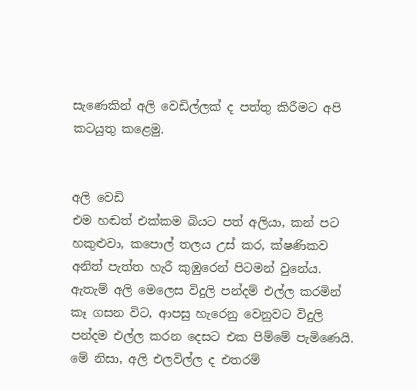සැණෙකින් අලි වෙඩිල්ලක් ද පත්තු කිරීමට අපි කටයුතු කළෙමු.


අලි වෙඩි
එම හඬත් එක්කම බියට පත් අලියා, කන් පට හකුළුවා, කපොල් තලය උස් කර, ක්ෂණිකව අනිත් පැත්ත හැරී කුඹුරෙන් පිටමන් වුනේය. ඇතැම් අලි මෙලෙස විදුලි පන්දම් එල්ල කරමින් කෑ ගසන විට, ආපසු හැරෙනු වෙනුවට විදුලි පන්දම එල්ල කරන දෙසට එක පිම්මේ පැමිණෙයි. මේ නිසා, අලි එලවිල්ල ද එතරම්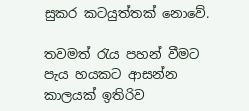සුකර කටයුත්තක් නොවේ.

තවමත් රැය පහන් වීමට පැය හයකට ආසන්න කාලයක් ඉතිරිව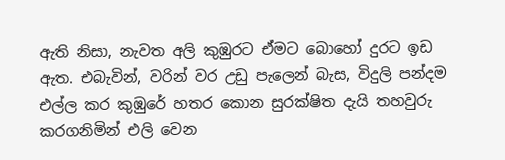ඇති නිසා, නැවත අලි කුඹුරට ඒමට බොහෝ දුරට ඉඩ ඇත. එබැවින්, වරින් වර උඩු පැලෙන් බැස, විදුලි පන්දම එල්ල කර කුඹුරේ හතර කොන සුරක්ෂිත දැයි තහවුරු කරගනිමින් එලි වෙන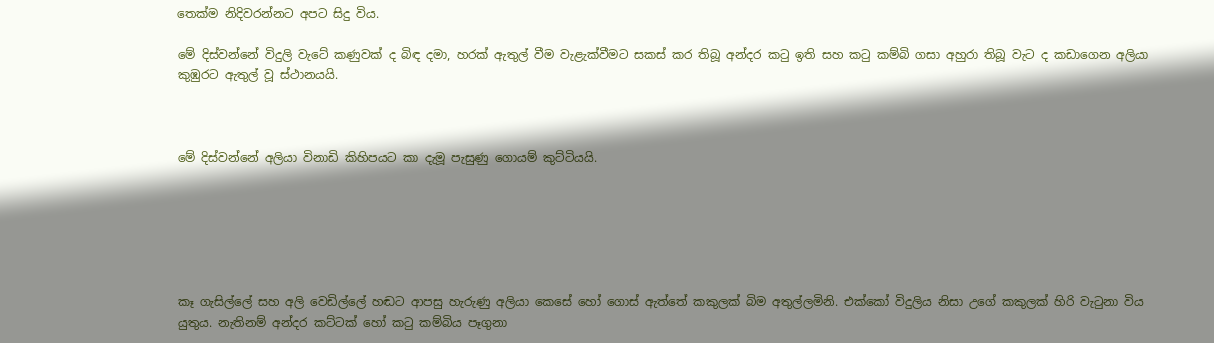තෙක්ම නිදිවරන්නට අපට සිදු විය.

මේ දිස්වන්නේ විදුලි වැටේ කණුවක් ද බිඳ දමා, හරක් ඇතුල් වීම වැළැක්වීමට සකස් කර තිබූ අන්දර කටු ඉති සහ කටු කම්බි ගසා අහුරා තිබූ වැට ද කඩාගෙන අලියා කුඹුරට ඇතුල් වූ ස්ථානයයි.



මේ දිස්වන්නේ අලියා විනාඩි කිහිපයට කා දැමූ පැසුණු ගොයම් කුට්ටියයි.






කෑ ගැසිල්ලේ සහ අලි වෙඩිල්ලේ හඬට ආපසු හැරුණු අලියා කෙසේ හෝ ගොස් ඇත්තේ කකුලක් බිම අතුල්ලමිනි. එක්කෝ විදුලිය නිසා උගේ කකුලක් හිරි වැටුනා විය යුතුය. නැතිනම් අන්දර කට්ටක් හෝ කටු කම්බිය පෑගුනා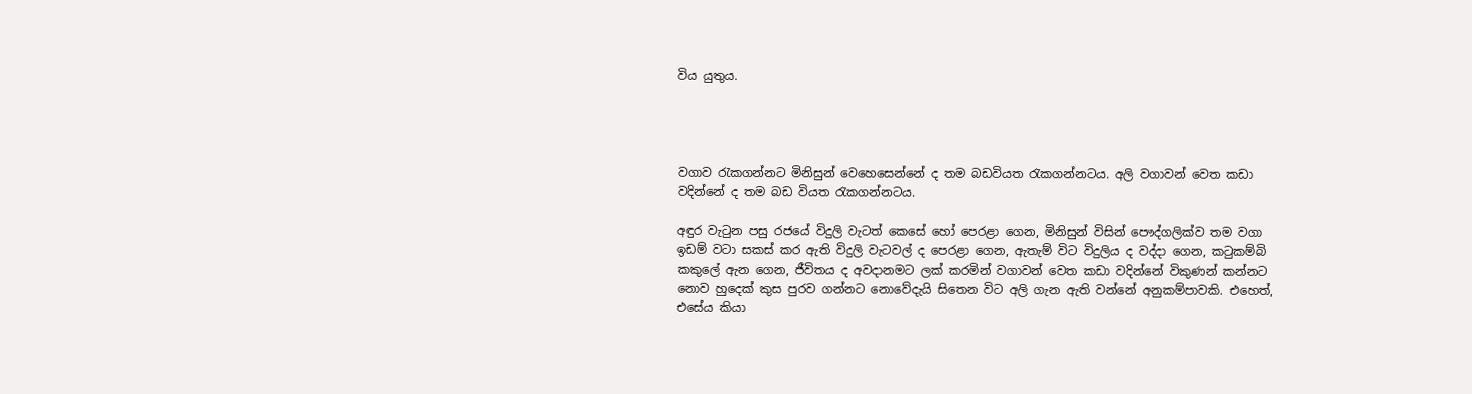විය යුතුය.




වගාව රැකගන්නට මිනිසුන් වෙහෙසෙන්නේ ද තම බඩවියත රැකගන්නටය. අලි වගාවන් වෙත කඩා වදින්නේ ද තම බඩ වියත රැකගන්නටය.

අඳුර වැටුන පසු රජයේ විදුලි වැටත් කෙසේ හෝ පෙරළා ගෙන, මිනිසුන් විසින් පෞද්ගලික්ව තම වගා ඉඩම් වටා සකස් කර ඇති විදුලි වැටවල් ද පෙරළා ගෙන, ඇතැම් විට විදුලිය ද වද්දා ගෙන, කටුකම්බි කකුලේ ඇන ගෙන, ජීවිතය ද අවදානමට ලක් කරමින් වගාවන් වෙත කඩා වදින්නේ විකුණන් කන්නට නොව හුදෙක් කුස පුරව ගන්නට නොවේදැයි සිතෙන විට අලි ගැන ඇති වන්නේ අනුකම්පාවකි. එහෙත්, එසේය කියා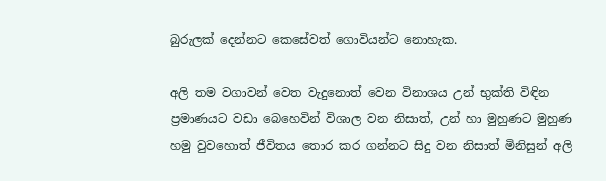බුරුලක් දෙන්නට කෙසේවත් ගොවියන්ට නොහැක.

අලි තම වගාවන් වෙත වැදුනොත් වෙන විනාශය උන් භුක්ති විඳින ප්‍රමාණයට වඩා බෙහෙවින් විශාල වන නිසාත්, උන් හා මුහුණට මුහුණ හමු වුවහොත් ජීවිතය තොර කර ගන්නට සිදු වන නිසාත් මිනිසුන් අලි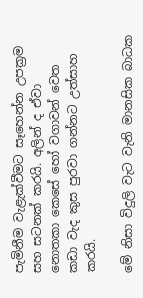පැමිනීම වැළැක්වීමට සෑහෙන්න උපක්‍රම සහ සටනක් කරයි. අලින් ද ඒවා නොතකා කෙසේ හෝ වගාවන් වෙත කඩා වැද කුස පුරවා ගන්නට උත්සාහ කරයි.

මේ නිසා විදුලි වැට වැනි මානසික බාධක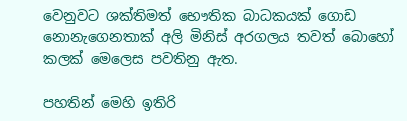වෙනුවට ශක්තිමත් භෞතික බාධකයක් ගොඩ නොනැගෙනතාක් අලි මිනිස් අරගලය තවත් බොහෝ කලක් මෙලෙස පවතිනු ඇත.

පහතින් මෙහි ඉතිරි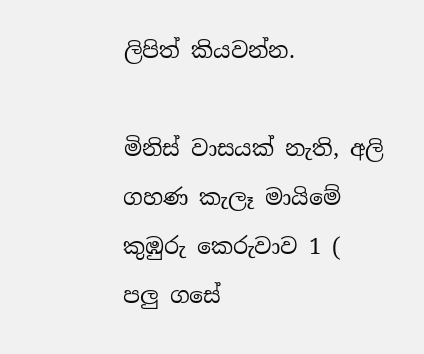ලිපිත් කියවන්න.

මිනිස් වාසයක් නැති, අලි ගහණ කැලෑ මායිමේ කුඹුරු කෙරුවාව 1 (
පලු ගසේ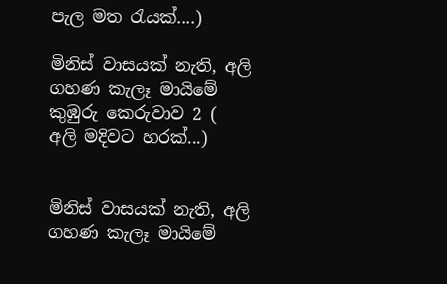පැල මත රැයක්....)

මිනිස් වාසයක් නැති, අලි ගහණ කැලෑ මායිමේ කුඹුරු කෙරුවාව 2 (
අලි මදිවට හරක්...)


මිනිස් වාසයක් නැති, අලි ගහණ කැලෑ මායිමේ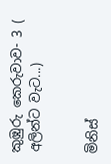කුඹුරු කෙරුවාව- 3 (
අලින්ට වැට...)


මිනිස්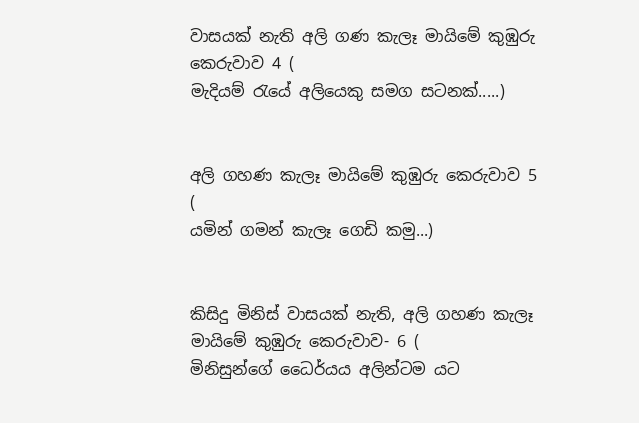වාසයක් නැති අලි ගණ කැලෑ මායිමේ කුඹුරු කෙරුවාව 4 (
මැදියම් රැයේ අලියෙකු සමග සටනක්.....)


අලි ගහණ කැලෑ මායිමේ කුඹුරු කෙරුවාව 5 (
යමින් ගමන් කැලෑ ගෙඩි කමු...)


කිසිදු මිනිස් වාසයක් නැති, අලි ගහණ කැලෑ මායිමේ කුඹුරු කෙරුවාව- 6 (
මිනිසුන්ගේ ධෛර්යය අලින්ටම යට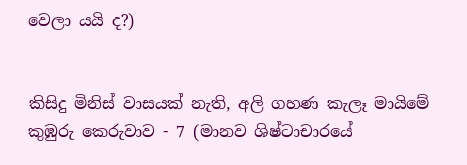වෙලා යයි ද?)


කිසිදු මිනිස් වාසයක් නැති, අලි ගහණ කැලෑ මායිමේ කුඹුරු කෙරුවාව - 7 (මානව ශිෂ්ටාචාරයේ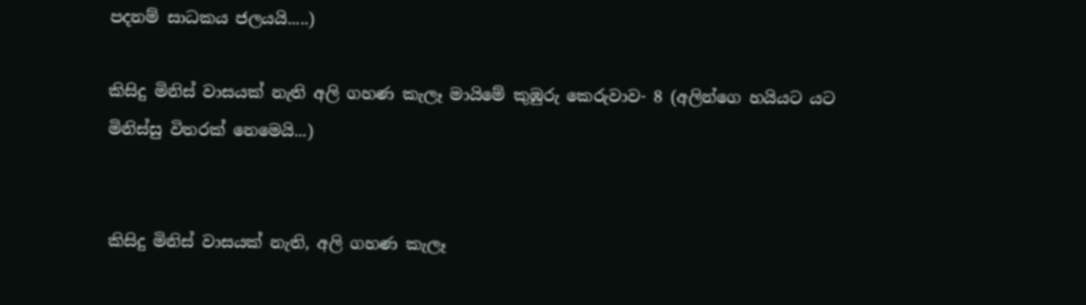පදනම් සාධකය ජලයයි.....)

කිසිදු මිනිස් වාසයක් නැති අලි ගහණ කැලෑ මායිමේ කුඹුරු කෙරුවාව- 8 (අලින්ගෙ හයියට යට මිනිස්සු විතරක් නෙමෙයි...)


කිසිදු මිනිස් වාසයක් නැති, අලි ගහණ කැලෑ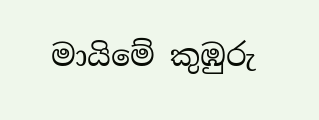මායිමේ කුඹුරු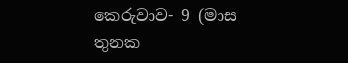කෙරුවාව- 9 (මාස තුනක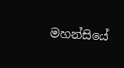මහන්සියේ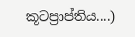කූටප්‍රාප්තිය....)